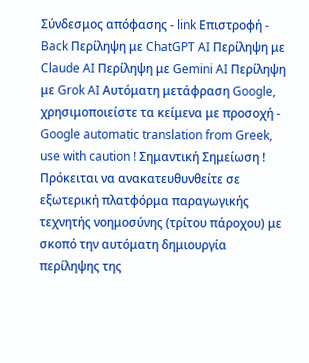Σύνδεσμος απόφασης - link Επιστροφή - Back Περίληψη με ChatGPT AI Περίληψη με Claude AI Περίληψη με Gemini AI Περίληψη με Grok AI Αυτόματη μετάφραση Google, χρησιμοποιείστε τα κείμενα με προσοχή - Google automatic translation from Greek, use with caution ! Σημαντική Σημείωση ! Πρόκειται να ανακατευθυνθείτε σε εξωτερική πλατφόρμα παραγωγικής τεχνητής νοημοσύνης (τρίτου πάροχου) με σκοπό την αυτόματη δημιουργία περίληψης της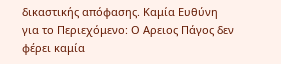δικαστικής απόφασης. Καμία Ευθύνη για το Περιεχόμενο: Ο Αρειος Πάγος δεν φέρει καμία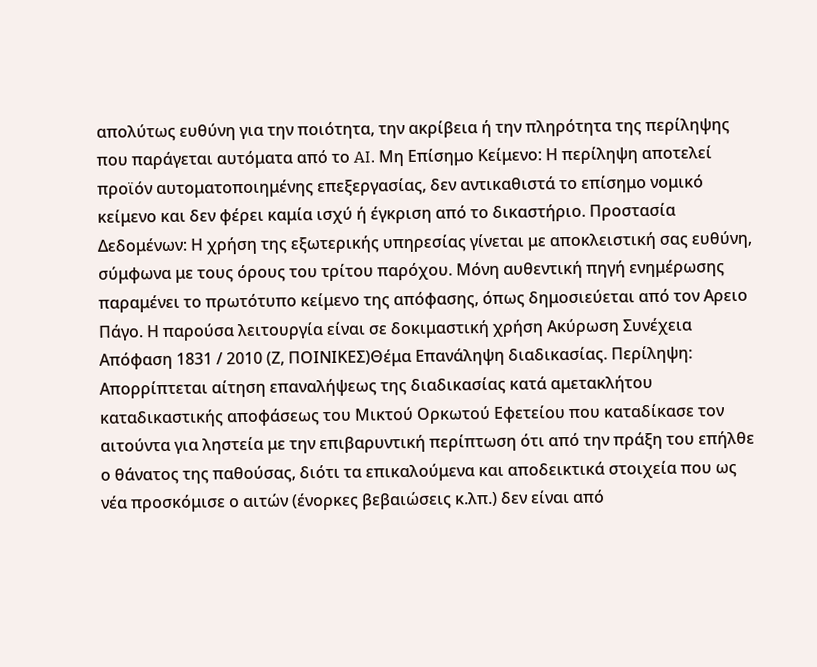απολύτως ευθύνη για την ποιότητα, την ακρίβεια ή την πληρότητα της περίληψης που παράγεται αυτόματα από το AI. Μη Επίσημο Κείμενο: Η περίληψη αποτελεί προϊόν αυτοματοποιημένης επεξεργασίας, δεν αντικαθιστά το επίσημο νομικό κείμενο και δεν φέρει καμία ισχύ ή έγκριση από το δικαστήριο. Προστασία Δεδομένων: Η χρήση της εξωτερικής υπηρεσίας γίνεται με αποκλειστική σας ευθύνη, σύμφωνα με τους όρους του τρίτου παρόχου. Μόνη αυθεντική πηγή ενημέρωσης παραμένει το πρωτότυπο κείμενο της απόφασης, όπως δημοσιεύεται από τον Αρειο Πάγο. Η παρούσα λειτουργία είναι σε δοκιμαστική χρήση Ακύρωση Συνέχεια Απόφαση 1831 / 2010 (Ζ, ΠΟΙΝΙΚΕΣ)Θέμα Επανάληψη διαδικασίας. Περίληψη: Απορρίπτεται αίτηση επαναλήψεως της διαδικασίας κατά αμετακλήτου καταδικαστικής αποφάσεως του Μικτού Ορκωτού Εφετείου που καταδίκασε τον αιτούντα για ληστεία με την επιβαρυντική περίπτωση ότι από την πράξη του επήλθε ο θάνατος της παθούσας, διότι τα επικαλούμενα και αποδεικτικά στοιχεία που ως νέα προσκόμισε ο αιτών (ένορκες βεβαιώσεις κ.λπ.) δεν είναι από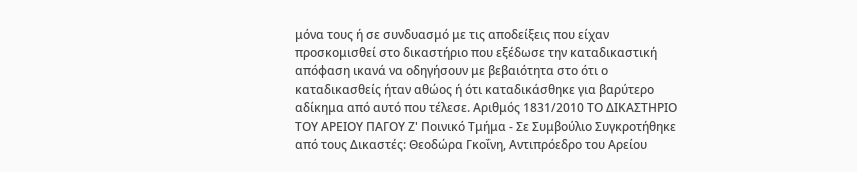μόνα τους ή σε συνδυασμό με τις αποδείξεις που είχαν προσκομισθεί στο δικαστήριο που εξέδωσε την καταδικαστική απόφαση ικανά να οδηγήσουν με βεβαιότητα στο ότι ο καταδικασθείς ήταν αθώος ή ότι καταδικάσθηκε για βαρύτερο αδίκημα από αυτό που τέλεσε. Αριθμός 1831/2010 ΤΟ ΔΙΚΑΣΤΗΡΙΟ ΤΟΥ ΑΡΕΙΟΥ ΠΑΓΟΥ Ζ' Ποινικό Τμήμα - Σε Συμβούλιο Συγκροτήθηκε από τους Δικαστές: Θεοδώρα Γκοΐνη, Αντιπρόεδρο του Αρείου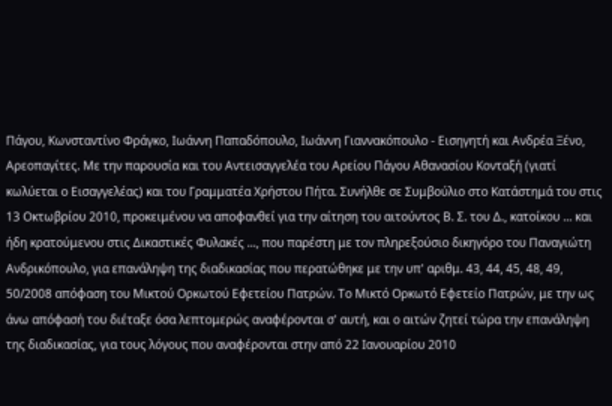Πάγου, Κωνσταντίνο Φράγκο, Ιωάννη Παπαδόπουλο, Ιωάννη Γιαννακόπουλο - Εισηγητή και Ανδρέα Ξένο, Αρεοπαγίτες. Με την παρουσία και του Αντεισαγγελέα του Αρείου Πάγου Αθανασίου Κονταξή (γιατί κωλύεται ο Εισαγγελέας) και του Γραμματέα Χρήστου Πήτα. Συνήλθε σε Συμβούλιο στο Κατάστημά του στις 13 Οκτωβρίου 2010, προκειμένου να αποφανθεί για την αίτηση του αιτούντος Β. Σ. του Δ., κατοίκου ... και ήδη κρατούμενου στις Δικαστικές Φυλακές ..., που παρέστη με τον πληρεξούσιο δικηγόρο του Παναγιώτη Ανδρικόπουλο, για επανάληψη της διαδικασίας που περατώθηκε με την υπ' αριθμ. 43, 44, 45, 48, 49, 50/2008 απόφαση του Μικτού Ορκωτού Εφετείου Πατρών. Το Μικτό Ορκωτό Εφετείο Πατρών, με την ως άνω απόφασή του διέταξε όσα λεπτομερώς αναφέρονται σ' αυτή, και ο αιτών ζητεί τώρα την επανάληψη της διαδικασίας, για τους λόγους που αναφέρονται στην από 22 Ιανουαρίου 2010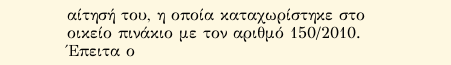αίτησή του, η οποία καταχωρίστηκε στο οικείο πινάκιο με τον αριθμό 150/2010. Έπειτα ο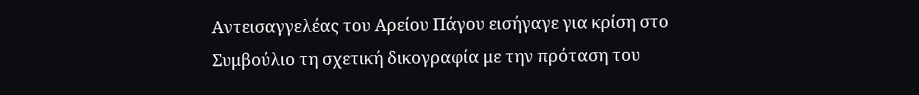Αντεισαγγελέας του Αρείου Πάγου εισήγαγε για κρίση στο Συμβούλιο τη σχετική δικογραφία με την πρόταση του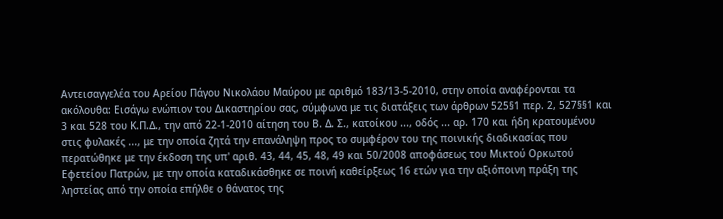Αντεισαγγελέα του Αρείου Πάγου Νικολάου Μαύρου με αριθμό 183/13-5-2010, στην οποία αναφέρονται τα ακόλουθα: Εισάγω ενώπιον του Δικαστηρίου σας, σύμφωνα με τις διατάξεις των άρθρων 525§1 περ. 2, 527§§1 και 3 και 528 του Κ.Π.Δ., την από 22-1-2010 αίτηση του Β. Δ. Σ., κατοίκου ..., οδός ... αρ. 170 και ήδη κρατουμένου στις φυλακές ..., με την οποία ζητά την επανάληψη προς το συμφέρον του της ποινικής διαδικασίας που περατώθηκε με την έκδοση της υπ' αριθ. 43, 44, 45, 48, 49 και 50/2008 αποφάσεως του Μικτού Ορκωτού Εφετείου Πατρών, με την οποία καταδικάσθηκε σε ποινή καθείρξεως 16 ετών για την αξιόποινη πράξη της ληστείας από την οποία επήλθε ο θάνατος της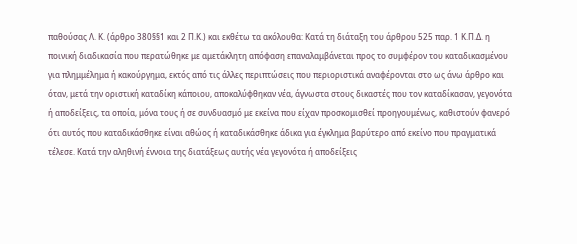παθούσας Λ. Κ. (άρθρο 380§§1 και 2 Π.Κ.) και εκθέτω τα ακόλουθα: Κατά τη διάταξη του άρθρου 525 παρ. 1 Κ.Π.Δ. η ποινική διαδικασία που περατώθηκε με αμετάκλητη απόφαση επαναλαμβάνεται προς το συμφέρον του καταδικασμένου για πλημμέλημα ή κακούργημα, εκτός από τις άλλες περιπτώσεις που περιοριστικά αναφέρονται στο ως άνω άρθρο και όταν, μετά την οριστική καταδίκη κάποιου, αποκαλύφθηκαν νέα, άγνωστα στους δικαστές που τον καταδίκασαν, γεγονότα ή αποδείξεις, τα οποία, μόνα τους ή σε συνδυασμό με εκείνα που είχαν προσκομισθεί προηγουμένως, καθιστούν φανερό ότι αυτός που καταδικάσθηκε είναι αθώος ή καταδικάσθηκε άδικα για έγκλημα βαρύτερο από εκείνο που πραγματικά τέλεσε. Κατά την αληθινή έννοια της διατάξεως αυτής νέα γεγονότα ή αποδείξεις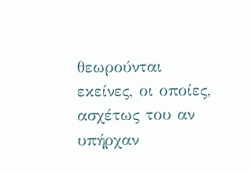θεωρούνται εκείνες, οι οποίες, ασχέτως του αν υπήρχαν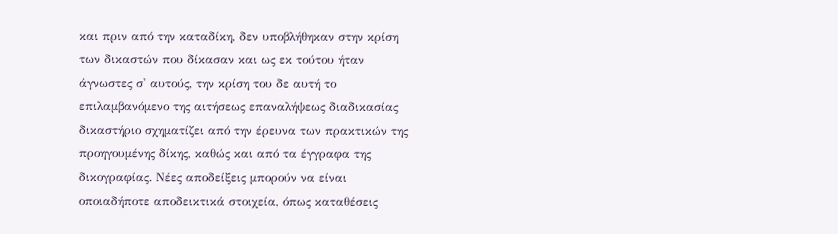και πριν από την καταδίκη, δεν υποβλήθηκαν στην κρίση των δικαστών που δίκασαν και ως εκ τούτου ήταν άγνωστες σ' αυτούς, την κρίση του δε αυτή το επιλαμβανόμενο της αιτήσεως επαναλήψεως διαδικασίας δικαστήριο σχηματίζει από την έρευνα των πρακτικών της προηγουμένης δίκης, καθώς και από τα έγγραφα της δικογραφίας. Νέες αποδείξεις μπορούν να είναι οποιαδήποτε αποδεικτικά στοιχεία, όπως καταθέσεις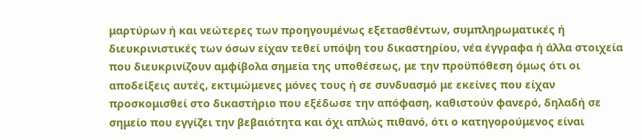μαρτύρων ή και νεώτερες των προηγουμένως εξετασθέντων, συμπληρωματικές ή διευκρινιστικές των όσων είχαν τεθεί υπόψη του δικαστηρίου, νέα έγγραφα ή άλλα στοιχεία που διευκρινίζουν αμφίβολα σημεία της υποθέσεως, με την προϋπόθεση όμως ότι οι αποδείξεις αυτές, εκτιμώμενες μόνες τους ή σε συνδυασμό με εκείνες που είχαν προσκομισθεί στο δικαστήριο που εξέδωσε την απόφαση, καθιστούν φανερό, δηλαδή σε σημείο που εγγίζει την βεβαιότητα και όχι απλώς πιθανό, ότι ο κατηγορούμενος είναι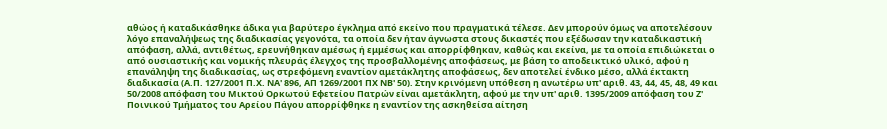αθώος ή καταδικάσθηκε άδικα για βαρύτερο έγκλημα από εκείνο που πραγματικά τέλεσε. Δεν μπορούν όμως να αποτελέσουν λόγο επαναλήψεως της διαδικασίας γεγονότα, τα οποία δεν ήταν άγνωστα στους δικαστές που εξέδωσαν την καταδικαστική απόφαση, αλλά, αντιθέτως, ερευνήθηκαν αμέσως ή εμμέσως και απορρίφθηκαν, καθώς και εκείνα, με τα οποία επιδιώκεται ο από ουσιαστικής και νομικής πλευράς έλεγχος της προσβαλλομένης αποφάσεως, με βάση το αποδεικτικό υλικό, αφού η επανάληψη της διαδικασίας, ως στρεφόμενη εναντίον αμετάκλητης αποφάσεως, δεν αποτελεί ένδικο μέσο, αλλά έκτακτη διαδικασία (Α.Π. 127/2001 Π.Χ. ΝΑ' 896, ΑΠ 1269/2001 ΠΧ ΝΒ' 50). Στην κρινόμενη υπόθεση η ανωτέρω υπ' αριθ. 43, 44, 45, 48, 49 και 50/2008 απόφαση του Μικτού Ορκωτού Εφετείου Πατρών είναι αμετάκλητη, αφού με την υπ' αριθ. 1395/2009 απόφαση του Ζ' Ποινικού Τμήματος του Αρείου Πάγου απορρίφθηκε η εναντίον της ασκηθείσα αίτηση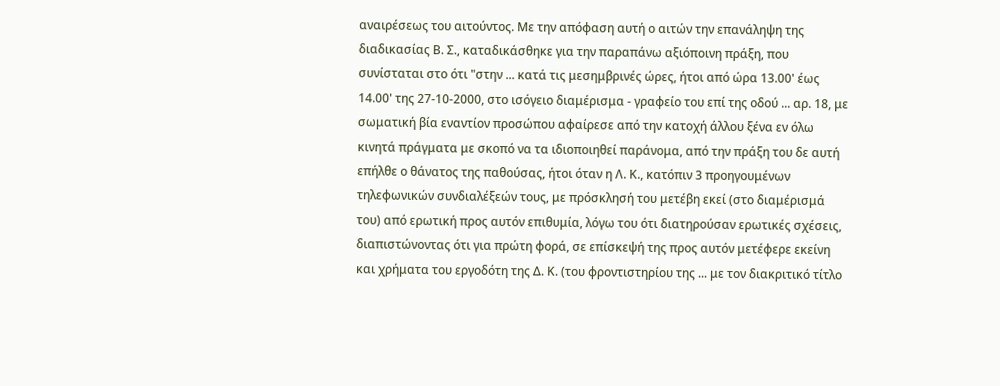αναιρέσεως του αιτούντος. Με την απόφαση αυτή ο αιτών την επανάληψη της διαδικασίας Β. Σ., καταδικάσθηκε για την παραπάνω αξιόποινη πράξη, που συνίσταται στο ότι "στην ... κατά τις μεσημβρινές ώρες, ήτοι από ώρα 13.00' έως 14.00' της 27-10-2000, στο ισόγειο διαμέρισμα - γραφείο του επί της οδού ... αρ. 18, με σωματική βία εναντίον προσώπου αφαίρεσε από την κατοχή άλλου ξένα εν όλω κινητά πράγματα με σκοπό να τα ιδιοποιηθεί παράνομα, από την πράξη του δε αυτή επήλθε ο θάνατος της παθούσας, ήτοι όταν η Λ. Κ., κατόπιν 3 προηγουμένων τηλεφωνικών συνδιαλέξεών τους, με πρόσκλησή του μετέβη εκεί (στο διαμέρισμά του) από ερωτική προς αυτόν επιθυμία, λόγω του ότι διατηρούσαν ερωτικές σχέσεις, διαπιστώνοντας ότι για πρώτη φορά, σε επίσκεψή της προς αυτόν μετέφερε εκείνη και χρήματα του εργοδότη της Δ. Κ. (του φροντιστηρίου της ... με τον διακριτικό τίτλο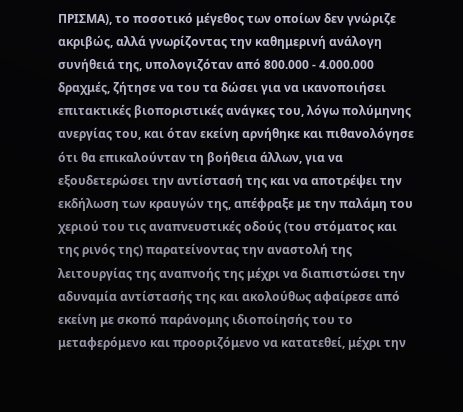ΠΡΙΣΜΑ), το ποσοτικό μέγεθος των οποίων δεν γνώριζε ακριβώς, αλλά γνωρίζοντας την καθημερινή ανάλογη συνήθειά της, υπολογιζόταν από 800.000 - 4.000.000 δραχμές, ζήτησε να του τα δώσει για να ικανοποιήσει επιτακτικές βιοποριστικές ανάγκες του, λόγω πολύμηνης ανεργίας του, και όταν εκείνη αρνήθηκε και πιθανολόγησε ότι θα επικαλούνταν τη βοήθεια άλλων, για να εξουδετερώσει την αντίστασή της και να αποτρέψει την εκδήλωση των κραυγών της, απέφραξε με την παλάμη του χεριού του τις αναπνευστικές οδούς (του στόματος και της ρινός της) παρατείνοντας την αναστολή της λειτουργίας της αναπνοής της μέχρι να διαπιστώσει την αδυναμία αντίστασής της και ακολούθως αφαίρεσε από εκείνη με σκοπό παράνομης ιδιοποίησής του το μεταφερόμενο και προοριζόμενο να κατατεθεί, μέχρι την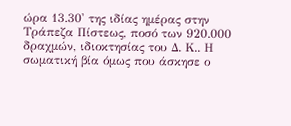ώρα 13.30' της ιδίας ημέρας στην Τράπεζα Πίστεως, ποσό των 920.000 δραχμών, ιδιοκτησίας του Δ. Κ.. Η σωματική βία όμως που άσκησε ο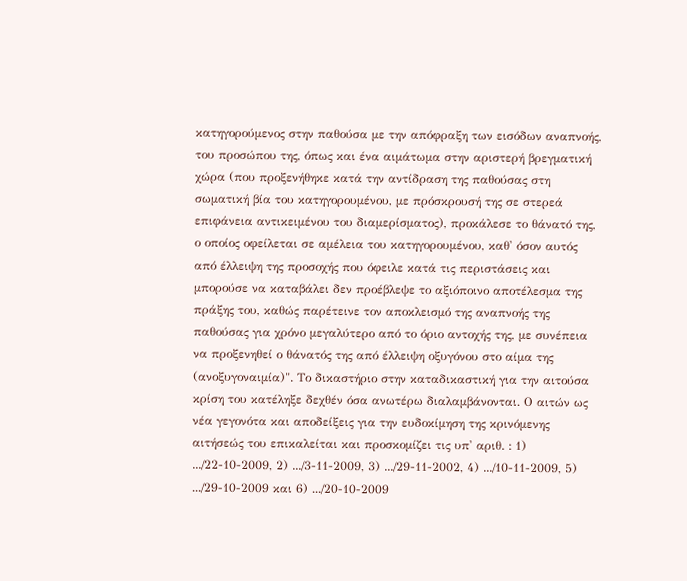κατηγορούμενος στην παθούσα με την απόφραξη των εισόδων αναπνοής, του προσώπου της, όπως και ένα αιμάτωμα στην αριστερή βρεγματική χώρα (που προξενήθηκε κατά την αντίδραση της παθούσας στη σωματική βία του κατηγορουμένου, με πρόσκρουσή της σε στερεά επιφάνεια αντικειμένου του διαμερίσματος), προκάλεσε το θάνατό της, ο οποίος οφείλεται σε αμέλεια του κατηγορουμένου, καθ' όσον αυτός από έλλειψη της προσοχής που όφειλε κατά τις περιστάσεις και μπορούσε να καταβάλει δεν προέβλεψε το αξιόποινο αποτέλεσμα της πράξης του, καθώς παρέτεινε τον αποκλεισμό της αναπνοής της παθούσας για χρόνο μεγαλύτερο από το όριο αντοχής της, με συνέπεια να προξενηθεί ο θάνατός της από έλλειψη οξυγόνου στο αίμα της (ανοξυγοναιμία)". Το δικαστήριο στην καταδικαστική για την αιτούσα κρίση του κατέληξε δεχθέν όσα ανωτέρω διαλαμβάνονται. Ο αιτών ως νέα γεγονότα και αποδείξεις για την ευδοκίμηση της κρινόμενης αιτήσεώς του επικαλείται και προσκομίζει τις υπ' αριθ. : 1) .../22-10-2009, 2) .../3-11-2009, 3) .../29-11-2002, 4) .../10-11-2009, 5) .../29-10-2009 και 6) .../20-10-2009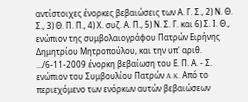αντίστοιχες ένορκες βεβαιώσεις των Α. Γ. Σ., 2) Ν. Θ. Σ., 3) Θ. Π. Π., 4) Χ. συζ. Α. Π., 5) Ν. Σ. Γ. και 6) Σ. Ι. Θ., ενώπιον της συμβολαιογράφου Πατρών Ειρήνης Δημητρίου Μητροπούλου, και την υπ' αριθ. .../6-11-2009 ένορκη βεβαίωση του Ε. Π. Α. - Σ. ενώπιον του Συμβουλίου Πατρών A.K. Από το περιεχόμενο των ενόρκων αυτών βεβαιώσεων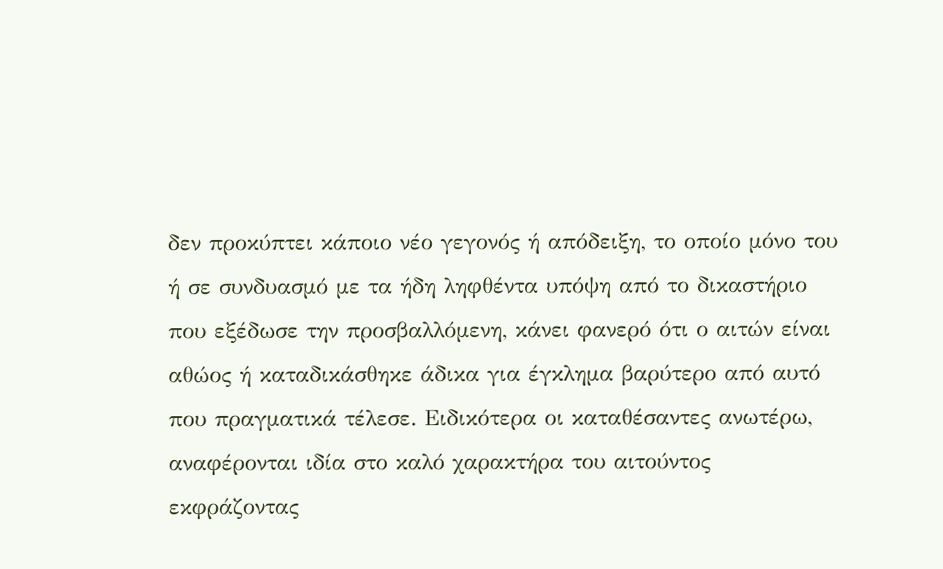δεν προκύπτει κάποιο νέο γεγονός ή απόδειξη, το οποίο μόνο του ή σε συνδυασμό με τα ήδη ληφθέντα υπόψη από το δικαστήριο που εξέδωσε την προσβαλλόμενη, κάνει φανερό ότι ο αιτών είναι αθώος ή καταδικάσθηκε άδικα για έγκλημα βαρύτερο από αυτό που πραγματικά τέλεσε. Ειδικότερα οι καταθέσαντες ανωτέρω, αναφέρονται ιδία στο καλό χαρακτήρα του αιτούντος εκφράζοντας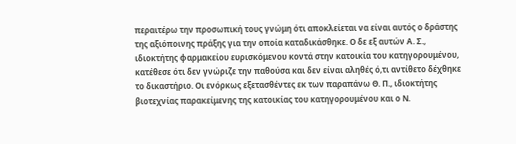περαιτέρω την προσωπική τους γνώμη ότι αποκλείεται να είναι αυτός ο δράστης της αξιόποινης πράξης για την οποία καταδικάσθηκε. Ο δε εξ αυτών Α. Σ., ιδιοκτήτης φαρμακείου ευρισκόμενου κοντά στην κατοικία του κατηγορουμένου, κατέθεσε ότι δεν γνώριζε την παθούσα και δεν είναι αληθές ό,τι αντίθετο δέχθηκε το δικαστήριο. Οι ενόρκως εξετασθέντες εκ των παραπάνω Θ. Π., ιδιοκτήτης βιοτεχνίας παρακείμενης της κατοικίας του κατηγορουμένου και ο Ν.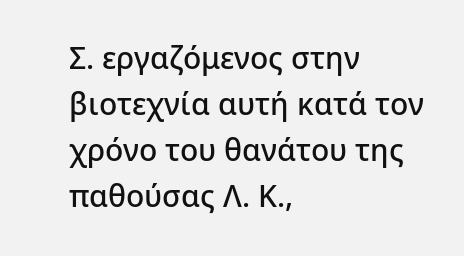Σ. εργαζόμενος στην βιοτεχνία αυτή κατά τον χρόνο του θανάτου της παθούσας Λ. Κ.,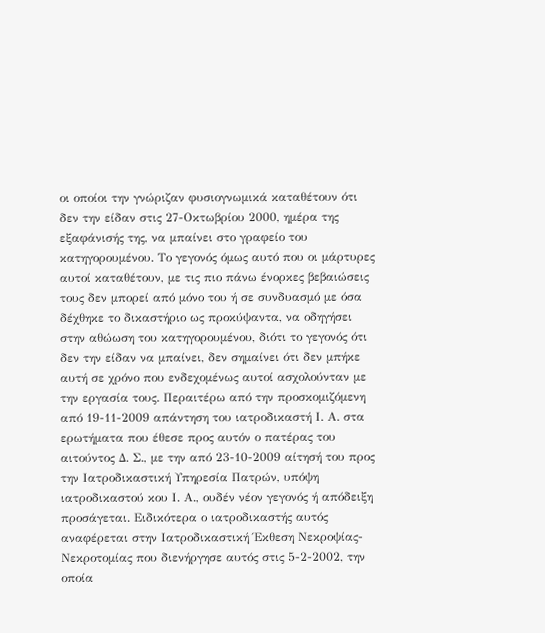οι οποίοι την γνώριζαν φυσιογνωμικά καταθέτουν ότι δεν την είδαν στις 27-Οκτωβρίου 2000, ημέρα της εξαφάνισής της, να μπαίνει στο γραφείο του κατηγορουμένου. Το γεγονός όμως αυτό που οι μάρτυρες αυτοί καταθέτουν, με τις πιο πάνω ένορκες βεβαιώσεις τους δεν μπορεί από μόνο του ή σε συνδυασμό με όσα δέχθηκε το δικαστήριο ως προκύψαντα, να οδηγήσει στην αθώωση του κατηγορουμένου, διότι το γεγονός ότι δεν την είδαν να μπαίνει, δεν σημαίνει ότι δεν μπήκε αυτή σε χρόνο που ενδεχομένως αυτοί ασχολούνταν με την εργασία τους. Περαιτέρω από την προσκομιζόμενη από 19-11-2009 απάντηση του ιατροδικαστή Ι. Α. στα ερωτήματα που έθεσε προς αυτόν ο πατέρας του αιτούντος Δ. Σ., με την από 23-10-2009 αίτησή του προς την Ιατροδικαστική Υπηρεσία Πατρών, υπόψη ιατροδικαστού κου Ι. Α., ουδέν νέον γεγονός ή απόδειξη προσάγεται. Ειδικότερα ο ιατροδικαστής αυτός αναφέρεται στην Ιατροδικαστική Έκθεση Νεκροψίας-Νεκροτομίας που διενήργησε αυτός στις 5-2-2002, την οποία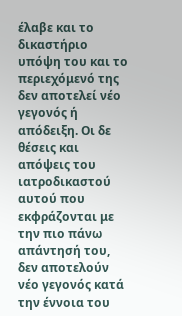έλαβε και το δικαστήριο υπόψη του και το περιεχόμενό της δεν αποτελεί νέο γεγονός ή απόδειξη. Οι δε θέσεις και απόψεις του ιατροδικαστού αυτού που εκφράζονται με την πιο πάνω απάντησή του, δεν αποτελούν νέο γεγονός κατά την έννοια του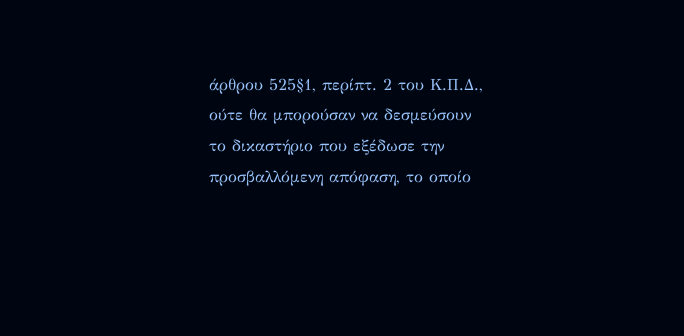άρθρου 525§1, περίπτ. 2 του Κ.Π.Δ., ούτε θα μπορούσαν να δεσμεύσουν το δικαστήριο που εξέδωσε την προσβαλλόμενη απόφαση, το οποίο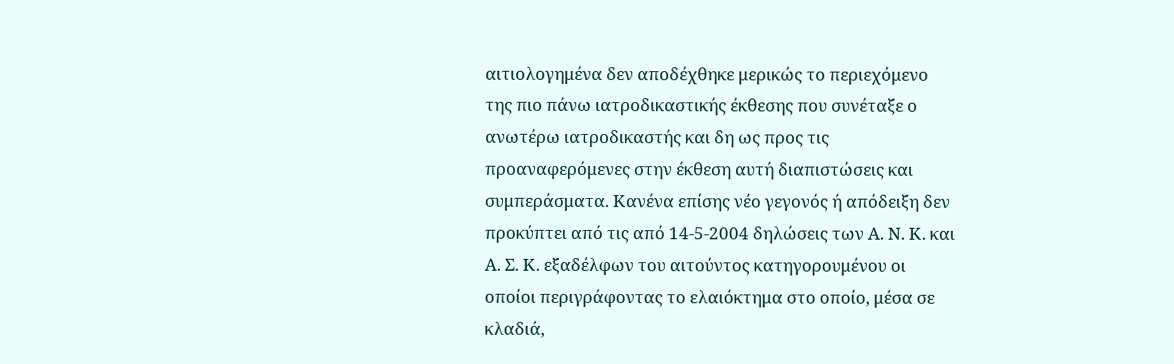αιτιολογημένα δεν αποδέχθηκε μερικώς το περιεχόμενο της πιο πάνω ιατροδικαστικής έκθεσης που συνέταξε ο ανωτέρω ιατροδικαστής και δη ως προς τις προαναφερόμενες στην έκθεση αυτή διαπιστώσεις και συμπεράσματα. Κανένα επίσης νέο γεγονός ή απόδειξη δεν προκύπτει από τις από 14-5-2004 δηλώσεις των Α. Ν. Κ. και Α. Σ. Κ. εξαδέλφων του αιτούντος κατηγορουμένου οι οποίοι περιγράφοντας το ελαιόκτημα στο οποίο, μέσα σε κλαδιά,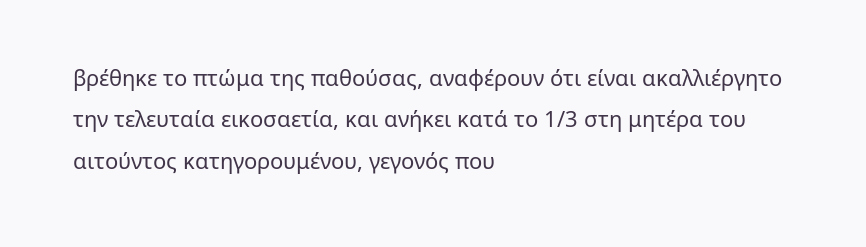βρέθηκε το πτώμα της παθούσας, αναφέρουν ότι είναι ακαλλιέργητο την τελευταία εικοσαετία, και ανήκει κατά το 1/3 στη μητέρα του αιτούντος κατηγορουμένου, γεγονός που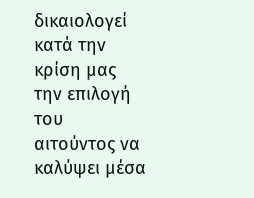δικαιολογεί κατά την κρίση μας την επιλογή του αιτούντος να καλύψει μέσα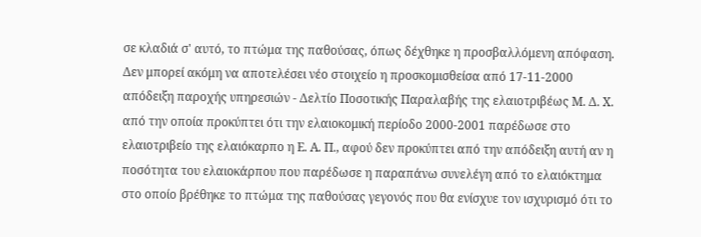σε κλαδιά σ' αυτό, το πτώμα της παθούσας, όπως δέχθηκε η προσβαλλόμενη απόφαση. Δεν μπορεί ακόμη να αποτελέσει νέο στοιχείο η προσκομισθείσα από 17-11-2000 απόδειξη παροχής υπηρεσιών - Δελτίο Ποσοτικής Παραλαβής της ελαιοτριβέως Μ. Δ. Χ. από την οποία προκύπτει ότι την ελαιοκομική περίοδο 2000-2001 παρέδωσε στο ελαιοτριβείο της ελαιόκαρπο η Ε. Α. Π., αφού δεν προκύπτει από την απόδειξη αυτή αν η ποσότητα του ελαιοκάρπου που παρέδωσε η παραπάνω συνελέγη από το ελαιόκτημα στο οποίο βρέθηκε το πτώμα της παθούσας γεγονός που θα ενίσχυε τον ισχυρισμό ότι το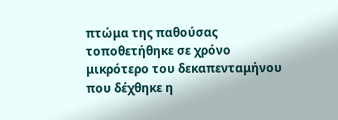πτώμα της παθούσας τοποθετήθηκε σε χρόνο μικρότερο του δεκαπενταμήνου που δέχθηκε η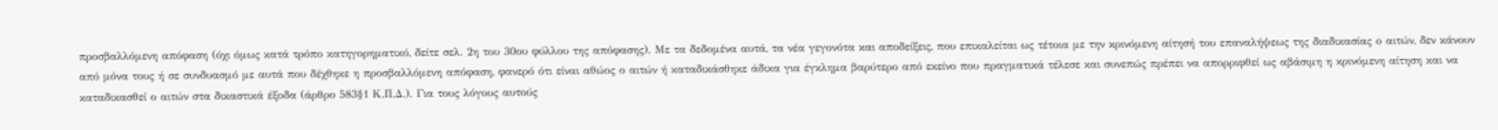προσβαλλόμενη απόφαση (όχι όμως κατά τρόπο κατηγορηματικό, δείτε σελ. 2η του 30ου φύλλου της απόφασης). Με τα δεδομένα αυτά, τα νέα γεγονότα και αποδείξεις, που επικαλείται ως τέτοια με την κρινόμενη αίτησή του επαναλήψεως της διαδικασίας ο αιτών, δεν κάνουν από μόνα τους ή σε συνδυασμό με αυτά που δέχθηκε η προσβαλλόμενη απόφαση, φανερό ότι είναι αθώος ο αιτών ή καταδικάσθηκε άδικα για έγκλημα βαρύτερο από εκείνο που πραγματικά τέλεσε και συνεπώς πρέπει να απορριφθεί ως αβάσιμη η κρινόμενη αίτηση και να καταδικασθεί ο αιτών στα δικαστικά έξοδα (άρθρο 583§1 Κ.Π.Δ.). Για τους λόγους αυτούς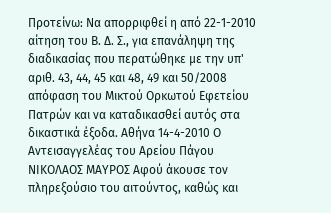Προτείνω: Να απορριφθεί η από 22-1-2010 αίτηση του Β. Δ. Σ., για επανάληψη της διαδικασίας που περατώθηκε με την υπ' αριθ. 43, 44, 45 και 48, 49 και 50/2008 απόφαση του Μικτού Ορκωτού Εφετείου Πατρών και να καταδικασθεί αυτός στα δικαστικά έξοδα. Αθήνα 14-4-2010 Ο Αντεισαγγελέας του Αρείου Πάγου ΝΙΚΟΛΑΟΣ ΜΑΥΡΟΣ Αφού άκουσε τον πληρεξούσιο του αιτούντος, καθώς και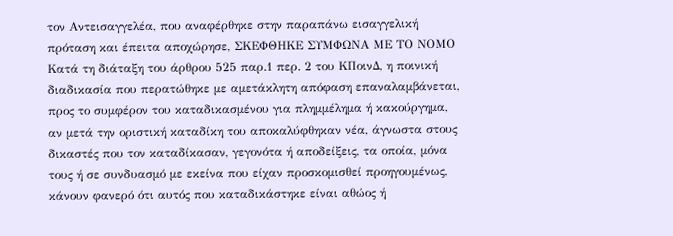τον Αντεισαγγελέα, που αναφέρθηκε στην παραπάνω εισαγγελική πρόταση και έπειτα αποχώρησε, ΣΚΕΦΘΗΚΕ ΣΥΜΦΩΝΑ ΜΕ ΤΟ ΝΟΜΟ Κατά τη διάταξη του άρθρου 525 παρ.1 περ. 2 του ΚΠοινΔ, η ποινική διαδικασία που περατώθηκε με αμετάκλητη απόφαση επαναλαμβάνεται, προς το συμφέρον του καταδικασμένου για πλημμέλημα ή κακούργημα, αν μετά την οριστική καταδίκη του αποκαλύφθηκαν νέα, άγνωστα στους δικαστές που τον καταδίκασαν, γεγονότα ή αποδείξεις, τα οποία, μόνα τους ή σε συνδυασμό με εκείνα που είχαν προσκομισθεί προηγουμένως, κάνουν φανερό ότι αυτός που καταδικάστηκε είναι αθώος ή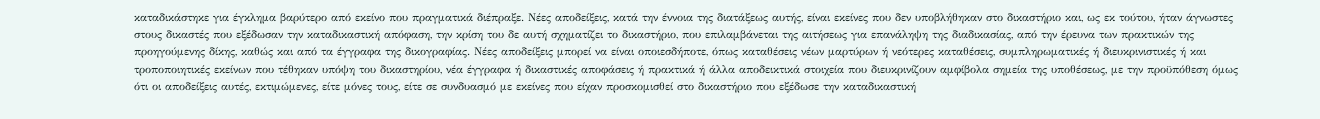καταδικάστηκε για έγκλημα βαρύτερο από εκείνο που πραγματικά διέπραξε. Νέες αποδείξεις, κατά την έννοια της διατάξεως αυτής, είναι εκείνες που δεν υποβλήθηκαν στο δικαστήριο και, ως εκ τούτου, ήταν άγνωστες στους δικαστές που εξέδωσαν την καταδικαστική απόφαση, την κρίση του δε αυτή σχηματίζει το δικαστήριο, που επιλαμβάνεται της αιτήσεως για επανάληψη της διαδικασίας, από την έρευνα των πρακτικών της προηγούμενης δίκης, καθώς και από τα έγγραφα της δικογραφίας. Νέες αποδείξεις μπορεί να είναι οποιεσδήποτε, όπως καταθέσεις νέων μαρτύρων ή νεότερες καταθέσεις, συμπληρωματικές ή διευκρινιστικές ή και τροποποιητικές εκείνων που τέθηκαν υπόψη του δικαστηρίου, νέα έγγραφα ή δικαστικές αποφάσεις ή πρακτικά ή άλλα αποδεικτικά στοιχεία που διευκρινίζουν αμφίβολα σημεία της υποθέσεως, με την προϋπόθεση όμως ότι οι αποδείξεις αυτές, εκτιμώμενες, είτε μόνες τους, είτε σε συνδυασμό με εκείνες που είχαν προσκομισθεί στο δικαστήριο που εξέδωσε την καταδικαστική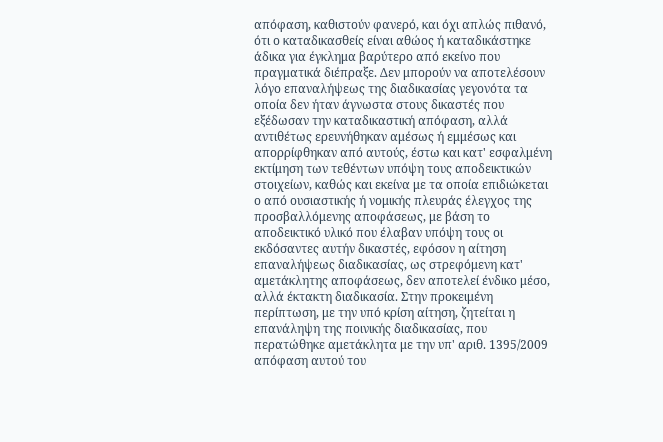απόφαση, καθιστούν φανερό, και όχι απλώς πιθανό, ότι ο καταδικασθείς είναι αθώος ή καταδικάστηκε άδικα για έγκλημα βαρύτερο από εκείνο που πραγματικά διέπραξε. Δεν μπορούν να αποτελέσουν λόγο επαναλήψεως της διαδικασίας γεγονότα τα οποία δεν ήταν άγνωστα στους δικαστές που εξέδωσαν την καταδικαστική απόφαση, αλλά αντιθέτως ερευνήθηκαν αμέσως ή εμμέσως και απορρίφθηκαν από αυτούς, έστω και κατ' εσφαλμένη εκτίμηση των τεθέντων υπόψη τους αποδεικτικών στοιχείων, καθώς και εκείνα με τα οποία επιδιώκεται ο από ουσιαστικής ή νομικής πλευράς έλεγχος της προσβαλλόμενης αποφάσεως, με βάση το αποδεικτικό υλικό που έλαβαν υπόψη τους οι εκδόσαντες αυτήν δικαστές, εφόσον η αίτηση επαναλήψεως διαδικασίας, ως στρεφόμενη κατ' αμετάκλητης αποφάσεως, δεν αποτελεί ένδικο μέσο, αλλά έκτακτη διαδικασία. Στην προκειμένη περίπτωση, με την υπό κρίση αίτηση, ζητείται η επανάληψη της ποινικής διαδικασίας, που περατώθηκε αμετάκλητα με την υπ' αριθ. 1395/2009 απόφαση αυτού του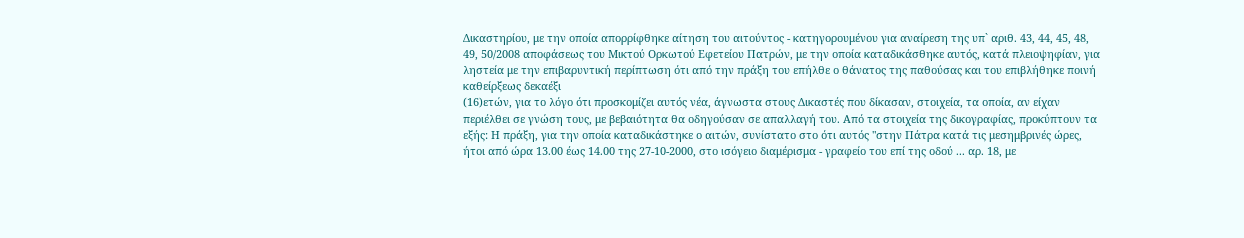Δικαστηρίου, με την οποία απορρίφθηκε αίτηση του αιτούντος - κατηγορουμένου για αναίρεση της υπ` αριθ. 43, 44, 45, 48, 49, 50/2008 αποφάσεως του Μικτού Ορκωτού Εφετείου Πατρών, με την οποία καταδικάσθηκε αυτός, κατά πλειοψηφίαν, για ληστεία με την επιβαρυντική περίπτωση ότι από την πράξη του επήλθε ο θάνατος της παθούσας και του επιβλήθηκε ποινή καθείρξεως δεκαέξι
(16)ετών, για το λόγο ότι προσκομίζει αυτός νέα, άγνωστα στους Δικαστές που δίκασαν, στοιχεία, τα οποία, αν είχαν περιέλθει σε γνώση τους, με βεβαιότητα θα οδηγούσαν σε απαλλαγή του. Από τα στοιχεία της δικογραφίας, προκύπτουν τα εξής: Η πράξη, για την οποία καταδικάστηκε ο αιτών, συνίστατο στο ότι αυτός "στην Πάτρα κατά τις μεσημβρινές ώρες, ήτοι από ώρα 13.00 έως 14.00 της 27-10-2000, στο ισόγειο διαμέρισμα - γραφείο του επί της οδού ... αρ. 18, με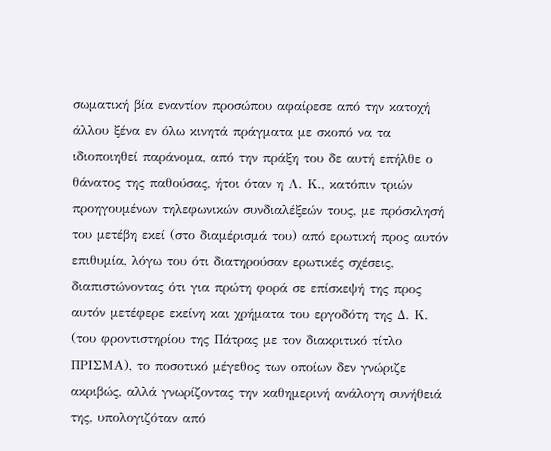σωματική βία εναντίον προσώπου αφαίρεσε από την κατοχή άλλου ξένα εν όλω κινητά πράγματα με σκοπό να τα ιδιοποιηθεί παράνομα, από την πράξη του δε αυτή επήλθε ο θάνατος της παθούσας, ήτοι όταν η Λ. Κ., κατόπιν τριών προηγουμένων τηλεφωνικών συνδιαλέξεών τους, με πρόσκλησή του μετέβη εκεί (στο διαμέρισμά του) από ερωτική προς αυτόν επιθυμία, λόγω του ότι διατηρούσαν ερωτικές σχέσεις, διαπιστώνοντας ότι για πρώτη φορά σε επίσκεψή της προς αυτόν μετέφερε εκείνη και χρήματα του εργοδότη της Δ. Κ. (του φροντιστηρίου της Πάτρας με τον διακριτικό τίτλο ΠΡΙΣΜΑ), το ποσοτικό μέγεθος των οποίων δεν γνώριζε ακριβώς, αλλά γνωρίζοντας την καθημερινή ανάλογη συνήθειά της, υπολογιζόταν από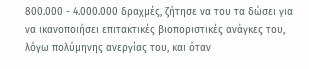800.000 - 4.000.000 δραχμές, ζήτησε να του τα δώσει για να ικανοποιήσει επιτακτικές βιοποριστικές ανάγκες του, λόγω πολύμηνης ανεργίας του, και όταν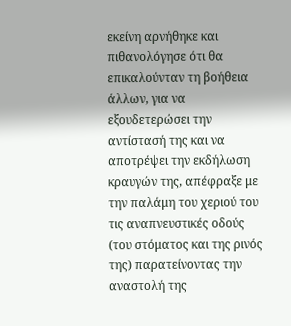εκείνη αρνήθηκε και πιθανολόγησε ότι θα επικαλούνταν τη βοήθεια άλλων, για να εξουδετερώσει την αντίστασή της και να αποτρέψει την εκδήλωση κραυγών της, απέφραξε με την παλάμη του χεριού του τις αναπνευστικές οδούς (του στόματος και της ρινός της) παρατείνοντας την αναστολή της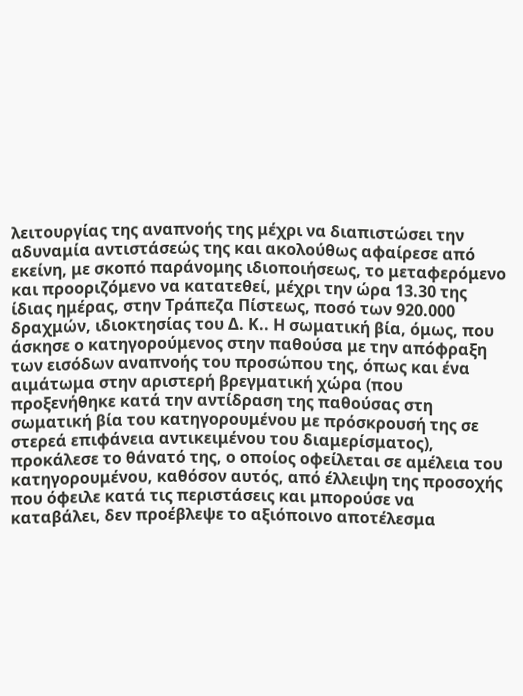λειτουργίας της αναπνοής της μέχρι να διαπιστώσει την αδυναμία αντιστάσεώς της και ακολούθως αφαίρεσε από εκείνη, με σκοπό παράνομης ιδιοποιήσεως, το μεταφερόμενο και προοριζόμενο να κατατεθεί, μέχρι την ώρα 13.30 της ίδιας ημέρας, στην Τράπεζα Πίστεως, ποσό των 920.000 δραχμών, ιδιοκτησίας του Δ. Κ.. Η σωματική βία, όμως, που άσκησε ο κατηγορούμενος στην παθούσα με την απόφραξη των εισόδων αναπνοής του προσώπου της, όπως και ένα αιμάτωμα στην αριστερή βρεγματική χώρα (που προξενήθηκε κατά την αντίδραση της παθούσας στη σωματική βία του κατηγορουμένου με πρόσκρουσή της σε στερεά επιφάνεια αντικειμένου του διαμερίσματος), προκάλεσε το θάνατό της, ο οποίος οφείλεται σε αμέλεια του κατηγορουμένου, καθόσον αυτός, από έλλειψη της προσοχής που όφειλε κατά τις περιστάσεις και μπορούσε να καταβάλει, δεν προέβλεψε το αξιόποινο αποτέλεσμα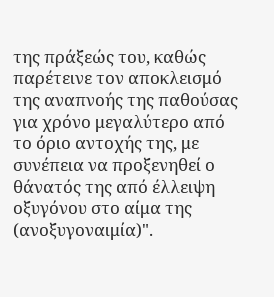της πράξεώς του, καθώς παρέτεινε τον αποκλεισμό της αναπνοής της παθούσας για χρόνο μεγαλύτερο από το όριο αντοχής της, με συνέπεια να προξενηθεί ο θάνατός της από έλλειψη οξυγόνου στο αίμα της (ανοξυγοναιμία)".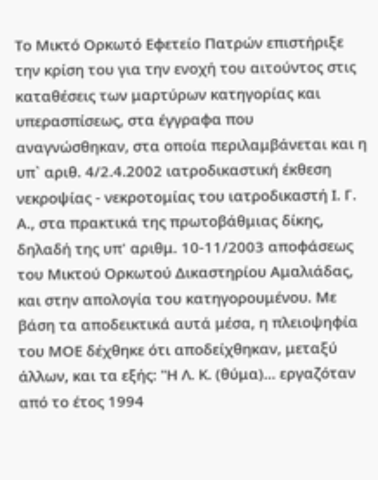Το Μικτό Ορκωτό Εφετείο Πατρών επιστήριξε την κρίση του για την ενοχή του αιτούντος στις καταθέσεις των μαρτύρων κατηγορίας και υπερασπίσεως, στα έγγραφα που αναγνώσθηκαν, στα οποία περιλαμβάνεται και η υπ` αριθ. 4/2.4.2002 ιατροδικαστική έκθεση νεκροψίας - νεκροτομίας του ιατροδικαστή Ι. Γ. Α., στα πρακτικά της πρωτοβάθμιας δίκης, δηλαδή της υπ' αριθμ. 10-11/2003 αποφάσεως του Μικτού Ορκωτού Δικαστηρίου Αμαλιάδας, και στην απολογία του κατηγορουμένου. Με βάση τα αποδεικτικά αυτά μέσα, η πλειοψηφία του ΜΟΕ δέχθηκε ότι αποδείχθηκαν, μεταξύ άλλων, και τα εξής: "Η Λ. Κ. (θύμα)... εργαζόταν από το έτος 1994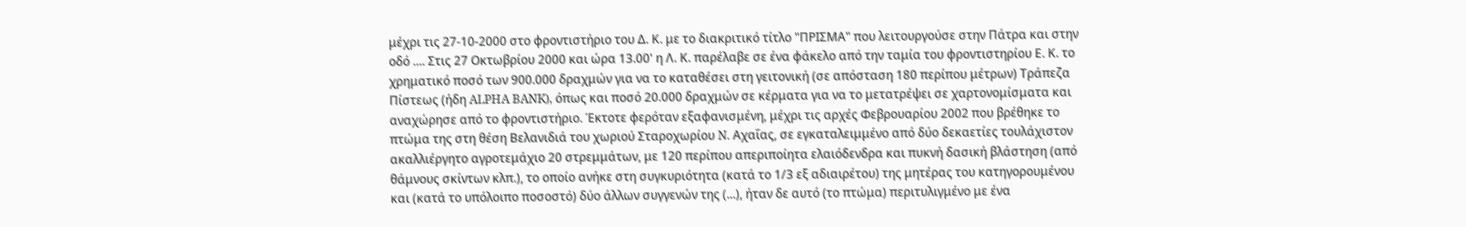μέχρι τις 27-10-2000 στο φροντιστήριο του Δ. Κ. με το διακριτικό τίτλο "ΠΡΙΣΜΑ" που λειτουργούσε στην Πάτρα και στην οδό .... Στις 27 Οκτωβρίου 2000 και ώρα 13.00' η Λ. Κ. παρέλαβε σε ένα φάκελο από την ταμία του φροντιστηρίου Ε. Κ. το χρηματικό ποσό των 900.000 δραχμών για να το καταθέσει στη γειτονική (σε απόσταση 180 περίπου μέτρων) Τράπεζα Πίστεως (ήδη ALPHA BANK), όπως και ποσό 20.000 δραχμών σε κέρματα για να το μετατρέψει σε χαρτονομίσματα και αναχώρησε από το φροντιστήριο. Έκτοτε φερόταν εξαφανισμένη, μέχρι τις αρχές Φεβρουαρίου 2002 που βρέθηκε το πτώμα της στη θέση Βελανιδιά του χωριού Σταροχωρίου N. Αχαΐας, σε εγκαταλειμμένο από δύο δεκαετίες τουλάχιστον ακαλλιέργητο αγροτεμάχιο 20 στρεμμάτων, με 120 περίπου απεριποίητα ελαιόδενδρα και πυκνή δασική βλάστηση (από θάμνους σκίντων κλπ.), το οποίο ανήκε στη συγκυριότητα (κατά το 1/3 εξ αδιαιρέτου) της μητέρας του κατηγορουμένου και (κατά το υπόλοιπο ποσοστό) δύο άλλων συγγενών της (...), ήταν δε αυτό (το πτώμα) περιτυλιγμένο με ένα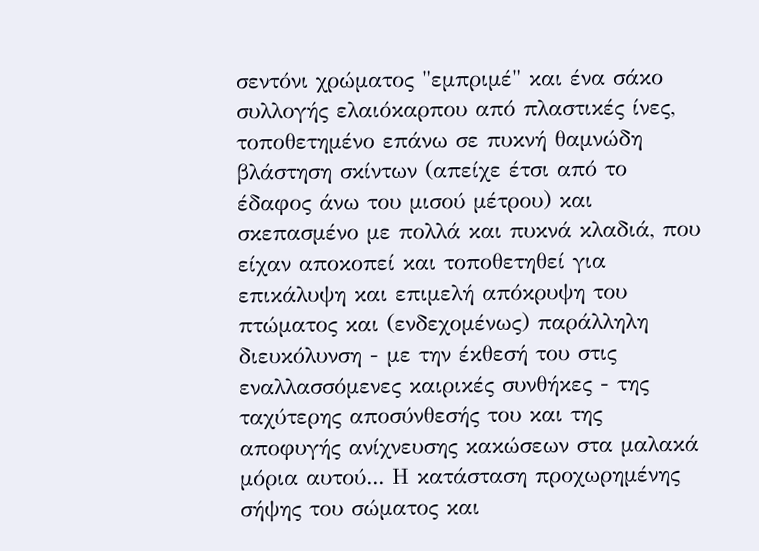σεντόνι χρώματος "εμπριμέ" και ένα σάκο συλλογής ελαιόκαρπου από πλαστικές ίνες, τοποθετημένο επάνω σε πυκνή θαμνώδη βλάστηση σκίντων (απείχε έτσι από το έδαφος άνω του μισού μέτρου) και σκεπασμένο με πολλά και πυκνά κλαδιά, που είχαν αποκοπεί και τοποθετηθεί για επικάλυψη και επιμελή απόκρυψη του πτώματος και (ενδεχομένως) παράλληλη διευκόλυνση - με την έκθεσή του στις εναλλασσόμενες καιρικές συνθήκες - της ταχύτερης αποσύνθεσής του και της αποφυγής ανίχνευσης κακώσεων στα μαλακά μόρια αυτού... Η κατάσταση προχωρημένης σήψης του σώματος και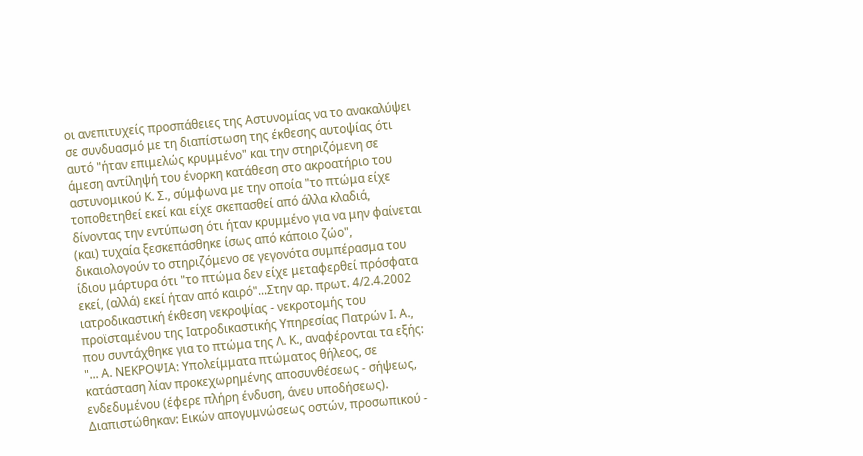οι ανεπιτυχείς προσπάθειες της Αστυνομίας να το ανακαλύψει σε συνδυασμό με τη διαπίστωση της έκθεσης αυτοψίας ότι αυτό "ήταν επιμελώς κρυμμένο" και την στηριζόμενη σε άμεση αντίληψή του ένορκη κατάθεση στο ακροατήριο του αστυνομικού Κ. Σ., σύμφωνα με την οποία "το πτώμα είχε τοποθετηθεί εκεί και είχε σκεπασθεί από άλλα κλαδιά, δίνοντας την εντύπωση ότι ήταν κρυμμένο για να μην φαίνεται (και) τυχαία ξεσκεπάσθηκε ίσως από κάποιο ζώο", δικαιολογούν το στηριζόμενο σε γεγονότα συμπέρασμα του ίδιου μάρτυρα ότι "το πτώμα δεν είχε μεταφερθεί πρόσφατα εκεί, (αλλά) εκεί ήταν από καιρό"...Στην αρ. πρωτ. 4/2.4.2002 ιατροδικαστική έκθεση νεκροψίας - νεκροτομής του προϊσταμένου της Ιατροδικαστικής Υπηρεσίας Πατρών Ι. Α., που συντάχθηκε για το πτώμα της Λ. Κ., αναφέρονται τα εξής: "... Α. ΝΕΚΡΟΨΙΑ: Υπολείμματα πτώματος θήλεος, σε κατάσταση λίαν προκεχωρημένης αποσυνθέσεως - σήψεως, ενδεδυμένου (έφερε πλήρη ένδυση, άνευ υποδήσεως). Διαπιστώθηκαν: Εικών απογυμνώσεως οστών, προσωπικού -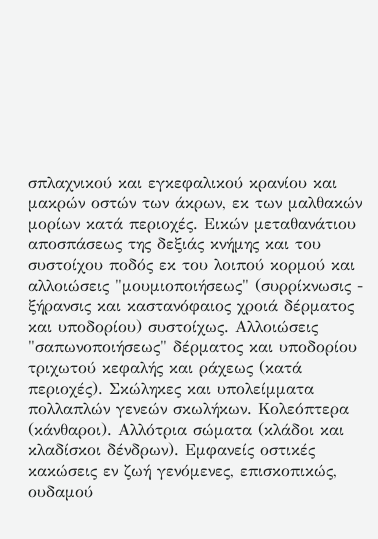σπλαχνικού και εγκεφαλικού κρανίου και μακρών οστών των άκρων, εκ των μαλθακών μορίων κατά περιοχές. Εικών μεταθανάτιου αποσπάσεως της δεξιάς κνήμης και του συστοίχου ποδός εκ του λοιπού κορμού και αλλοιώσεις "μουμιοποιήσεως" (συρρίκνωσις - ξήρανσις και καστανόφαιος χροιά δέρματος και υποδορίου) συστοίχως. Αλλοιώσεις "σαπωνοποιήσεως" δέρματος και υποδορίου τριχωτού κεφαλής και ράχεως (κατά περιοχές). Σκώληκες και υπολείμματα πολλαπλών γενεών σκωλήκων. Κολεόπτερα (κάνθαροι). Αλλότρια σώματα (κλάδοι και κλαδίσκοι δένδρων). Εμφανείς οστικές κακώσεις εν ζωή γενόμενες, επισκοπικώς, ουδαμού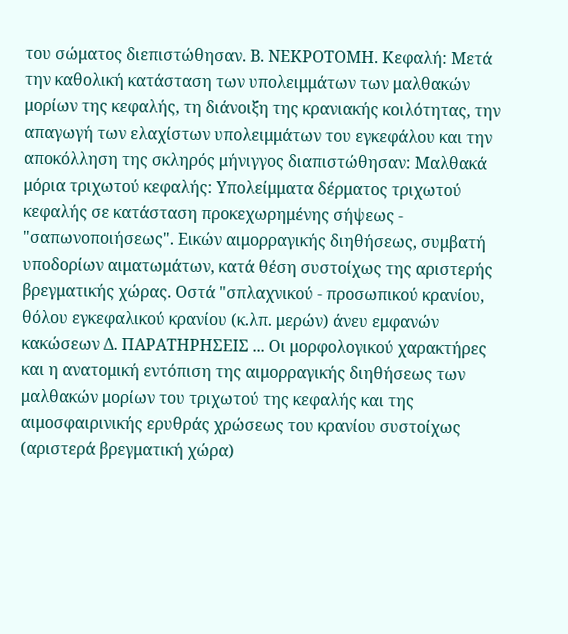του σώματος διεπιστώθησαν. Β. ΝΕΚΡΟΤΟΜΗ. Κεφαλή: Μετά την καθολική κατάσταση των υπολειμμάτων των μαλθακών μορίων της κεφαλής, τη διάνοιξη της κρανιακής κοιλότητας, την απαγωγή των ελαχίστων υπολειμμάτων του εγκεφάλου και την αποκόλληση της σκληρός μήνιγγος διαπιστώθησαν: Μαλθακά μόρια τριχωτού κεφαλής: Υπολείμματα δέρματος τριχωτού κεφαλής σε κατάσταση προκεχωρημένης σήψεως - "σαπωνοποιήσεως". Εικών αιμορραγικής διηθήσεως, συμβατή υποδορίων αιματωμάτων, κατά θέση συστοίχως της αριστερής βρεγματικής χώρας. Οστά "σπλαχνικού - προσωπικού κρανίου, θόλου εγκεφαλικού κρανίου (κ.λπ. μερών) άνευ εμφανών κακώσεων Δ. ΠΑΡΑΤΗΡΗΣΕΙΣ ... Οι μορφολογικού χαρακτήρες και η ανατομική εντόπιση της αιμορραγικής διηθήσεως των μαλθακών μορίων του τριχωτού της κεφαλής και της αιμοσφαιρινικής ερυθράς χρώσεως του κρανίου συστοίχως (αριστερά βρεγματική χώρα)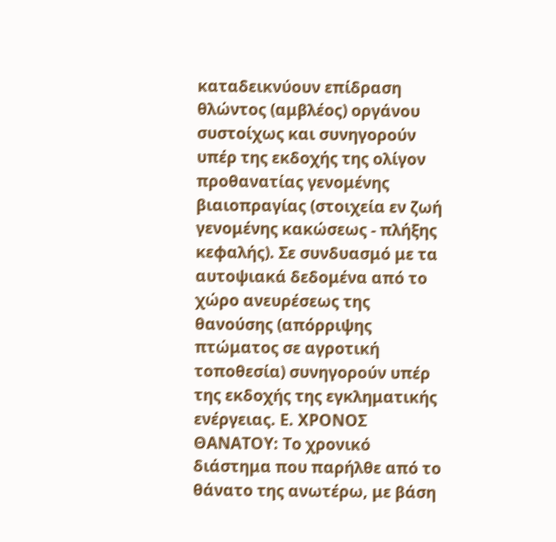καταδεικνύουν επίδραση θλώντος (αμβλέος) οργάνου συστοίχως και συνηγορούν υπέρ της εκδοχής της ολίγον προθανατίας γενομένης βιαιοπραγίας (στοιχεία εν ζωή γενομένης κακώσεως - πλήξης κεφαλής). Σε συνδυασμό με τα αυτοψιακά δεδομένα από το χώρο ανευρέσεως της θανούσης (απόρριψης πτώματος σε αγροτική τοποθεσία) συνηγορούν υπέρ της εκδοχής της εγκληματικής ενέργειας. Ε. ΧΡΟΝΟΣ ΘΑΝΑΤΟΥ: Το χρονικό διάστημα που παρήλθε από το θάνατο της ανωτέρω, με βάση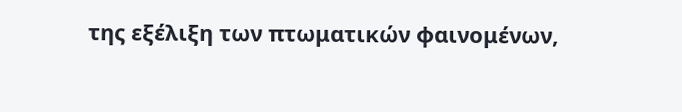της εξέλιξη των πτωματικών φαινομένων,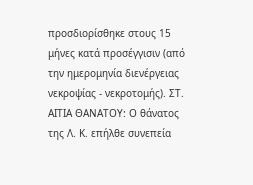προσδιορίσθηκε στους 15 μήνες κατά προσέγγισιν (από την ημερομηνία διενέργειας νεκροψίας - νεκροτομής). ΣΤ. ΑΙΤΙΑ ΘΑΝΑΤΟΥ: Ο θάνατος της Λ. Κ. επήλθε συνεπεία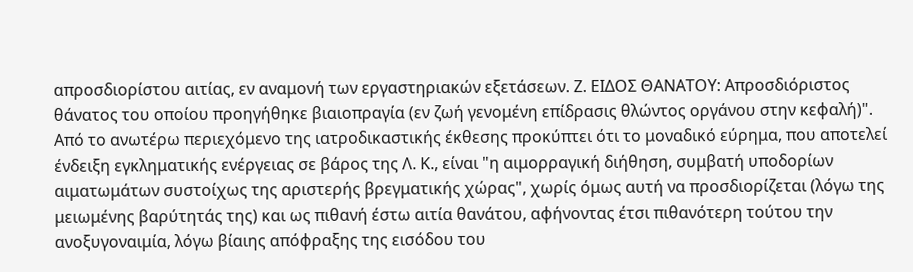απροσδιορίστου αιτίας, εν αναμονή των εργαστηριακών εξετάσεων. Ζ. ΕΙΔΟΣ ΘΑΝΑΤΟΥ: Απροσδιόριστος θάνατος του οποίου προηγήθηκε βιαιοπραγία (εν ζωή γενομένη επίδρασις θλώντος οργάνου στην κεφαλή)". Από το ανωτέρω περιεχόμενο της ιατροδικαστικής έκθεσης προκύπτει ότι το μοναδικό εύρημα, που αποτελεί ένδειξη εγκληματικής ενέργειας σε βάρος της Λ. Κ., είναι "η αιμορραγική διήθηση, συμβατή υποδορίων αιματωμάτων συστοίχως της αριστερής βρεγματικής χώρας", χωρίς όμως αυτή να προσδιορίζεται (λόγω της μειωμένης βαρύτητάς της) και ως πιθανή έστω αιτία θανάτου, αφήνοντας έτσι πιθανότερη τούτου την ανοξυγοναιμία, λόγω βίαιης απόφραξης της εισόδου του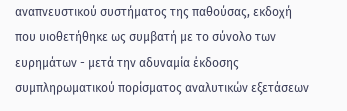αναπνευστικού συστήματος της παθούσας, εκδοχή που υιοθετήθηκε ως συμβατή με το σύνολο των ευρημάτων - μετά την αδυναμία έκδοσης συμπληρωματικού πορίσματος αναλυτικών εξετάσεων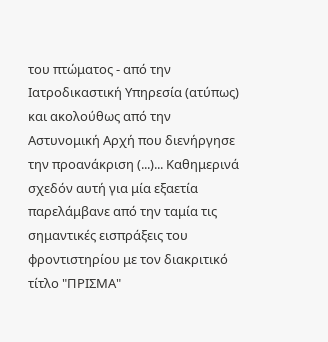του πτώματος - από την Ιατροδικαστική Υπηρεσία (ατύπως) και ακολούθως από την Αστυνομική Αρχή που διενήργησε την προανάκριση (...)... Καθημερινά σχεδόν αυτή για μία εξαετία παρελάμβανε από την ταμία τις σημαντικές εισπράξεις του φροντιστηρίου με τον διακριτικό τίτλο "ΠΡΙΣΜΑ"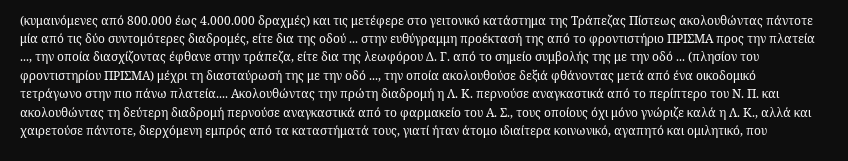(κυμαινόμενες από 800.000 έως 4.000.000 δραχμές) και τις μετέφερε στο γειτονικό κατάστημα της Τράπεζας Πίστεως ακολουθώντας πάντοτε μία από τις δύο συντομότερες διαδρομές, είτε δια της οδού ... στην ευθύγραμμη προέκτασή της από το φροντιστήριο ΠΡΙΣΜΑ προς την πλατεία ..., την οποία διασχίζοντας έφθανε στην τράπεζα, είτε δια της λεωφόρου Δ. Γ. από το σημείο συμβολής της με την οδό ... (πλησίον του φροντιστηρίου ΠΡΙΣΜΑ) μέχρι τη διασταύρωσή της με την οδό ..., την οποία ακολουθούσε δεξιά φθάνοντας μετά από ένα οικοδομικό τετράγωνο στην πιο πάνω πλατεία.... Ακολουθώντας την πρώτη διαδρομή η Λ. Κ. περνούσε αναγκαστικά από το περίπτερο του Ν. Π. και ακολουθώντας τη δεύτερη διαδρομή περνούσε αναγκαστικά από το φαρμακείο του Α. Σ., τους οποίους όχι μόνο γνώριζε καλά η Λ. Κ., αλλά και χαιρετούσε πάντοτε, διερχόμενη εμπρός από τα καταστήματά τους, γιατί ήταν άτομο ιδιαίτερα κοινωνικό, αγαπητό και ομιλητικό, που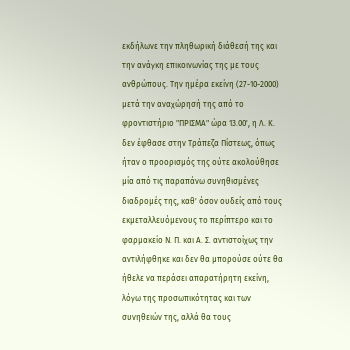εκδήλωνε την πληθωρική διάθεσή της και την ανάγκη επικοινωνίας της με τους ανθρώπους. Την ημέρα εκείνη (27-10-2000) μετά την αναχώρησή της από το φροντιστήριο "ΠΡΙΣΜΑ" ώρα 13.00', η Λ. Κ. δεν έφθασε στην Τράπεζα Πίστεως, όπως ήταν ο προορισμός της ούτε ακολούθησε μία από τις παραπάνω συνηθισμένες διαδρομές της, καθ' όσον ουδείς από τους εκμεταλλευόμενους το περίπτερο και το φαρμακείο Ν. Π. και Α. Σ. αντιστοίχως την αντιλήφθηκε και δεν θα μπορούσε ούτε θα ήθελε να περάσει απαρατήρητη εκείνη, λόγω της προσωπικότητας και των συνηθειών της, αλλά θα τους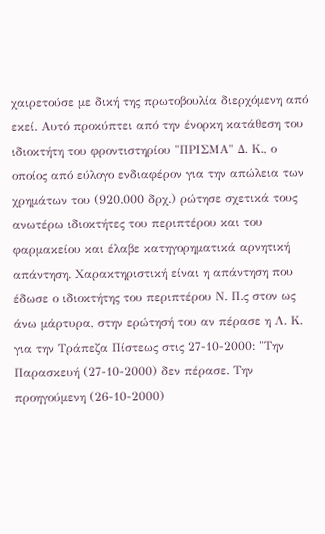χαιρετούσε με δική της πρωτοβουλία διερχόμενη από εκεί. Αυτό προκύπτει από την ένορκη κατάθεση του ιδιοκτήτη του φροντιστηρίου "ΠΡΙΣΜΑ" Δ. Κ., ο οποίος από εύλογο ενδιαφέρον για την απώλεια των χρημάτων του (920.000 δρχ.) ρώτησε σχετικά τους ανωτέρω ιδιοκτήτες του περιπτέρου και του φαρμακείου και έλαβε κατηγορηματικά αρνητική απάντηση. Χαρακτηριστική είναι η απάντηση που έδωσε ο ιδιοκτήτης του περιπτέρου Ν. Π.ς στον ως άνω μάρτυρα, στην ερώτησή του αν πέρασε η Λ. Κ. για την Τράπεζα Πίστεως στις 27-10-2000: "Την Παρασκευή (27-10-2000) δεν πέρασε. Την προηγούμενη (26-10-2000)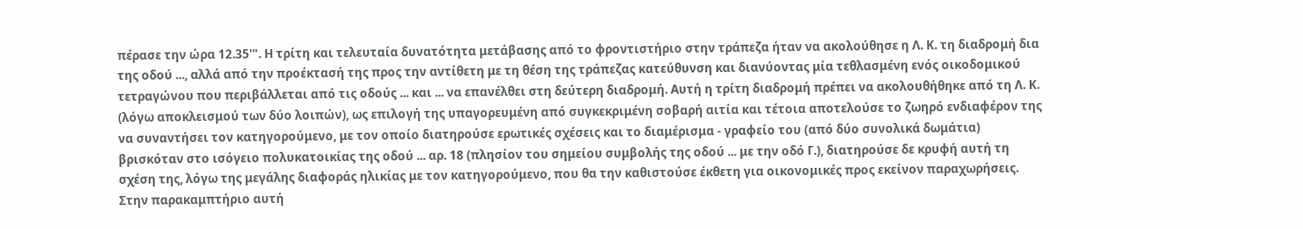πέρασε την ώρα 12.35'". Η τρίτη και τελευταία δυνατότητα μετάβασης από το φροντιστήριο στην τράπεζα ήταν να ακολούθησε η Λ. Κ. τη διαδρομή δια της οδού ..., αλλά από την προέκτασή της προς την αντίθετη με τη θέση της τράπεζας κατεύθυνση και διανύοντας μία τεθλασμένη ενός οικοδομικού τετραγώνου που περιβάλλεται από τις οδούς ... και ... να επανέλθει στη δεύτερη διαδρομή. Αυτή η τρίτη διαδρομή πρέπει να ακολουθήθηκε από τη Λ. Κ. (λόγω αποκλεισμού των δύο λοιπών), ως επιλογή της υπαγορευμένη από συγκεκριμένη σοβαρή αιτία και τέτοια αποτελούσε το ζωηρό ενδιαφέρον της να συναντήσει τον κατηγορούμενο, με τον οποίο διατηρούσε ερωτικές σχέσεις και το διαμέρισμα - γραφείο του (από δύο συνολικά δωμάτια) βρισκόταν στο ισόγειο πολυκατοικίας της οδού ... αρ. 18 (πλησίον του σημείου συμβολής της οδού ... με την οδό Γ.), διατηρούσε δε κρυφή αυτή τη σχέση της, λόγω της μεγάλης διαφοράς ηλικίας με τον κατηγορούμενο, που θα την καθιστούσε έκθετη για οικονομικές προς εκείνον παραχωρήσεις. Στην παρακαμπτήριο αυτή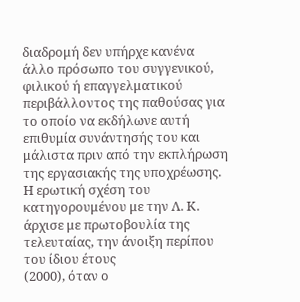διαδρομή δεν υπήρχε κανένα άλλο πρόσωπο του συγγενικού, φιλικού ή επαγγελματικού περιβάλλοντος της παθούσας για το οποίο να εκδήλωνε αυτή επιθυμία συνάντησής του και μάλιστα πριν από την εκπλήρωση της εργασιακής της υποχρέωσης. Η ερωτική σχέση του κατηγορουμένου με την Λ. Κ. άρχισε με πρωτοβουλία της τελευταίας, την άνοιξη περίπου του ίδιου έτους
(2000), όταν ο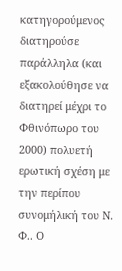κατηγορούμενος διατηρούσε παράλληλα (και εξακολούθησε να διατηρεί μέχρι το Φθινόπωρο του 2000) πολυετή ερωτική σχέση με την περίπου συνομήλική του Ν. Φ.. Ο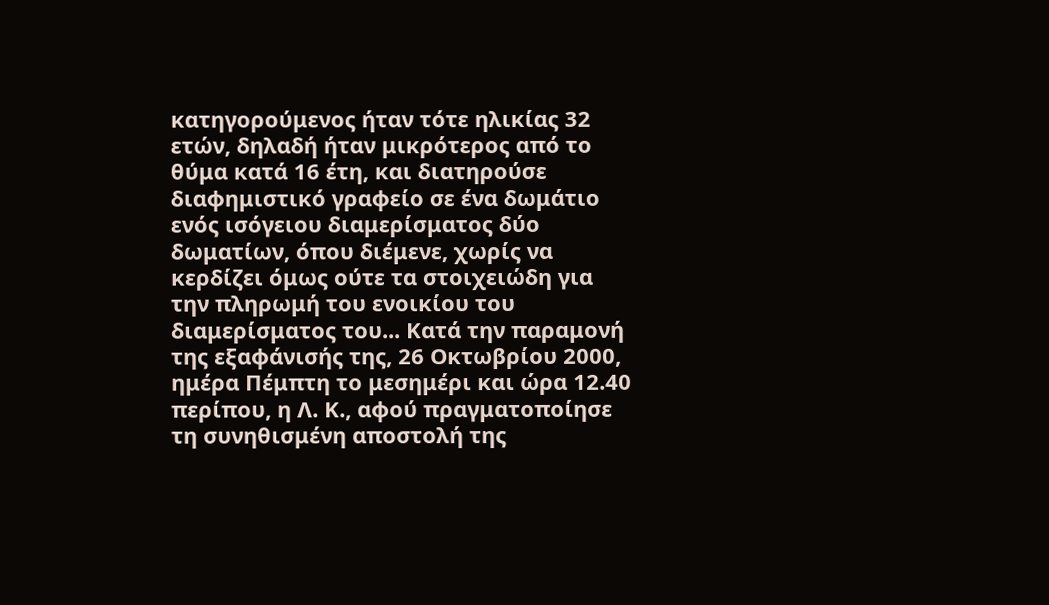κατηγορούμενος ήταν τότε ηλικίας 32 ετών, δηλαδή ήταν μικρότερος από το θύμα κατά 16 έτη, και διατηρούσε διαφημιστικό γραφείο σε ένα δωμάτιο ενός ισόγειου διαμερίσματος δύο δωματίων, όπου διέμενε, χωρίς να κερδίζει όμως ούτε τα στοιχειώδη για την πληρωμή του ενοικίου του διαμερίσματος του... Κατά την παραμονή της εξαφάνισής της, 26 Οκτωβρίου 2000, ημέρα Πέμπτη το μεσημέρι και ώρα 12.40 περίπου, η Λ. Κ., αφού πραγματοποίησε τη συνηθισμένη αποστολή της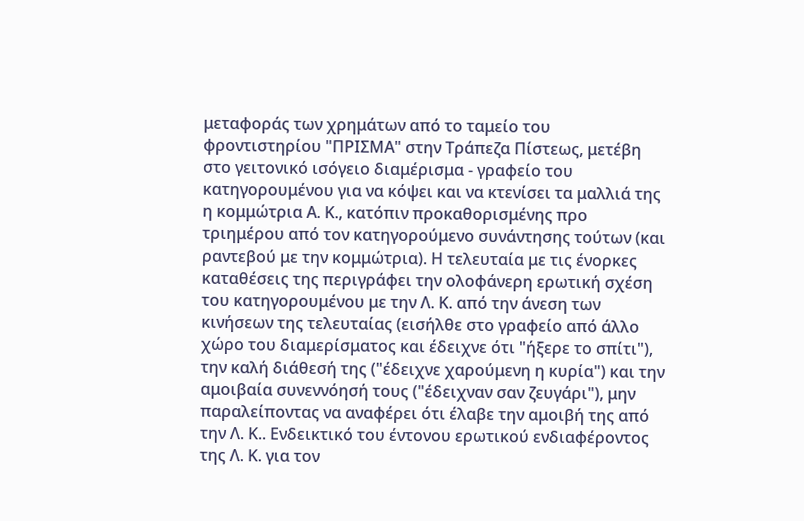μεταφοράς των χρημάτων από το ταμείο του φροντιστηρίου "ΠΡΙΣΜΑ" στην Τράπεζα Πίστεως, μετέβη στο γειτονικό ισόγειο διαμέρισμα - γραφείο του κατηγορουμένου για να κόψει και να κτενίσει τα μαλλιά της η κομμώτρια Α. Κ., κατόπιν προκαθορισμένης προ τριημέρου από τον κατηγορούμενο συνάντησης τούτων (και ραντεβού με την κομμώτρια). Η τελευταία με τις ένορκες καταθέσεις της περιγράφει την ολοφάνερη ερωτική σχέση του κατηγορουμένου με την Λ. Κ. από την άνεση των κινήσεων της τελευταίας (εισήλθε στο γραφείο από άλλο χώρο του διαμερίσματος και έδειχνε ότι "ήξερε το σπίτι"), την καλή διάθεσή της ("έδειχνε χαρούμενη η κυρία") και την αμοιβαία συνεννόησή τους ("έδειχναν σαν ζευγάρι"), μην παραλείποντας να αναφέρει ότι έλαβε την αμοιβή της από την Λ. Κ.. Ενδεικτικό του έντονου ερωτικού ενδιαφέροντος της Λ. Κ. για τον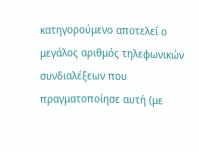κατηγορούμενο αποτελεί ο μεγάλος αριθμός τηλεφωνικών συνδιαλέξεων που πραγματοποίησε αυτή (με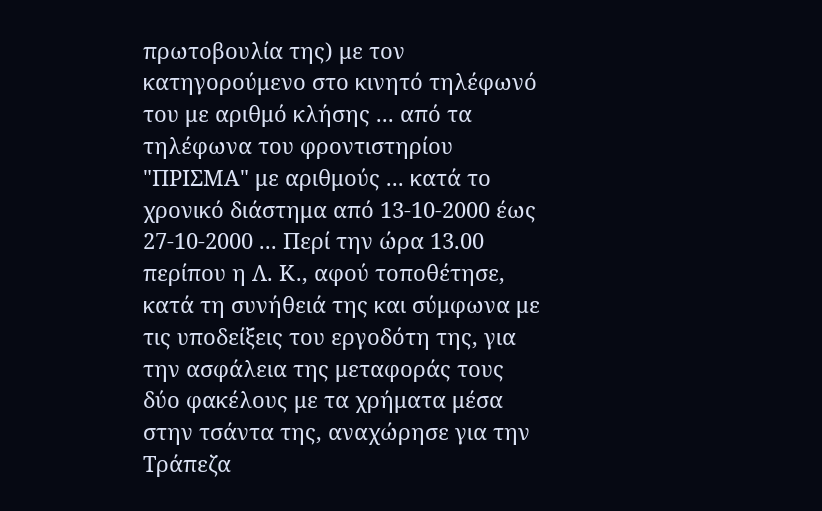πρωτοβουλία της) με τον κατηγορούμενο στο κινητό τηλέφωνό του με αριθμό κλήσης ... από τα τηλέφωνα του φροντιστηρίου "ΠΡΙΣΜΑ" με αριθμούς ... κατά το χρονικό διάστημα από 13-10-2000 έως 27-10-2000 ... Περί την ώρα 13.00 περίπου η Λ. Κ., αφού τοποθέτησε, κατά τη συνήθειά της και σύμφωνα με τις υποδείξεις του εργοδότη της, για την ασφάλεια της μεταφοράς τους δύο φακέλους με τα χρήματα μέσα στην τσάντα της, αναχώρησε για την Τράπεζα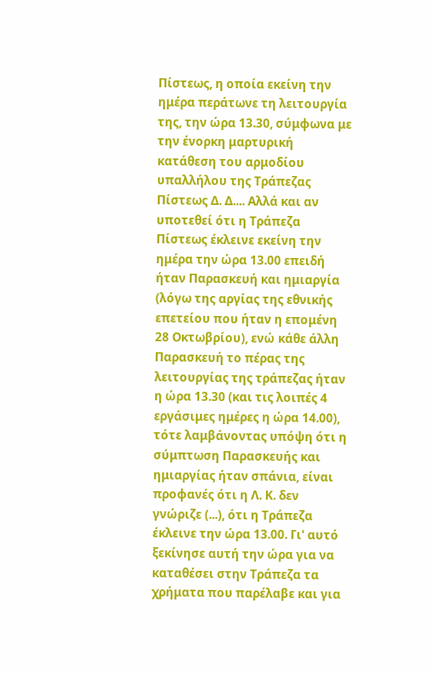Πίστεως, η οποία εκείνη την ημέρα περάτωνε τη λειτουργία της, την ώρα 13.30, σύμφωνα με την ένορκη μαρτυρική κατάθεση του αρμοδίου υπαλλήλου της Τράπεζας Πίστεως Δ. Δ.... Αλλά και αν υποτεθεί ότι η Τράπεζα Πίστεως έκλεινε εκείνη την ημέρα την ώρα 13.00 επειδή ήταν Παρασκευή και ημιαργία (λόγω της αργίας της εθνικής επετείου που ήταν η επομένη 28 Οκτωβρίου), ενώ κάθε άλλη Παρασκευή το πέρας της λειτουργίας της τράπεζας ήταν η ώρα 13.30 (και τις λοιπές 4 εργάσιμες ημέρες η ώρα 14.00), τότε λαμβάνοντας υπόψη ότι η σύμπτωση Παρασκευής και ημιαργίας ήταν σπάνια, είναι προφανές ότι η Λ. Κ. δεν γνώριζε (...), ότι η Τράπεζα έκλεινε την ώρα 13.00. Γι' αυτό ξεκίνησε αυτή την ώρα για να καταθέσει στην Τράπεζα τα χρήματα που παρέλαβε και για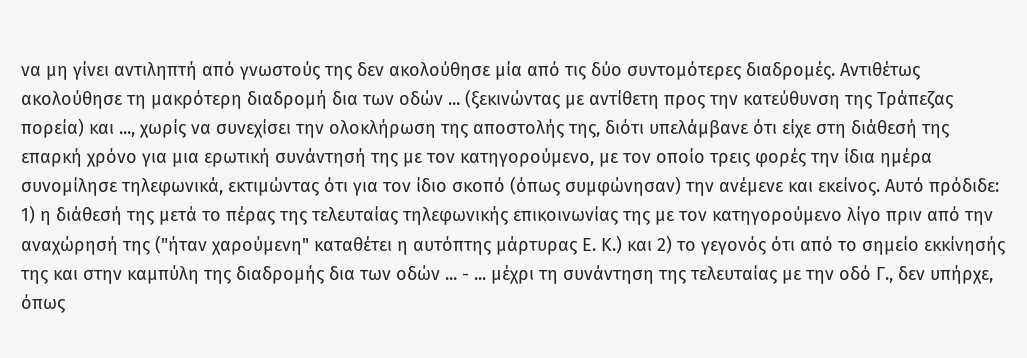να μη γίνει αντιληπτή από γνωστούς της δεν ακολούθησε μία από τις δύο συντομότερες διαδρομές. Αντιθέτως ακολούθησε τη μακρότερη διαδρομή δια των οδών ... (ξεκινώντας με αντίθετη προς την κατεύθυνση της Τράπεζας πορεία) και ..., χωρίς να συνεχίσει την ολοκλήρωση της αποστολής της, διότι υπελάμβανε ότι είχε στη διάθεσή της επαρκή χρόνο για μια ερωτική συνάντησή της με τον κατηγορούμενο, με τον οποίο τρεις φορές την ίδια ημέρα συνομίλησε τηλεφωνικά, εκτιμώντας ότι για τον ίδιο σκοπό (όπως συμφώνησαν) την ανέμενε και εκείνος. Αυτό πρόδιδε: 1) η διάθεσή της μετά το πέρας της τελευταίας τηλεφωνικής επικοινωνίας της με τον κατηγορούμενο λίγο πριν από την αναχώρησή της ("ήταν χαρούμενη" καταθέτει η αυτόπτης μάρτυρας Ε. Κ.) και 2) το γεγονός ότι από το σημείο εκκίνησής της και στην καμπύλη της διαδρομής δια των οδών ... - ... μέχρι τη συνάντηση της τελευταίας με την οδό Γ., δεν υπήρχε, όπως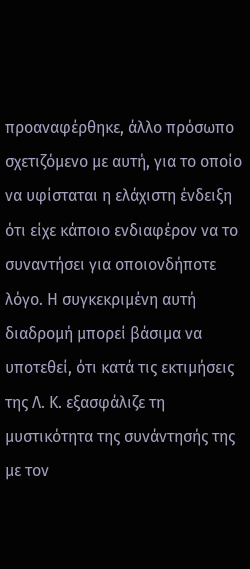προαναφέρθηκε, άλλο πρόσωπο σχετιζόμενο με αυτή, για το οποίο να υφίσταται η ελάχιστη ένδειξη ότι είχε κάποιο ενδιαφέρον να το συναντήσει για οποιονδήποτε λόγο. Η συγκεκριμένη αυτή διαδρομή μπορεί βάσιμα να υποτεθεί, ότι κατά τις εκτιμήσεις της Λ. Κ. εξασφάλιζε τη μυστικότητα της συνάντησής της με τον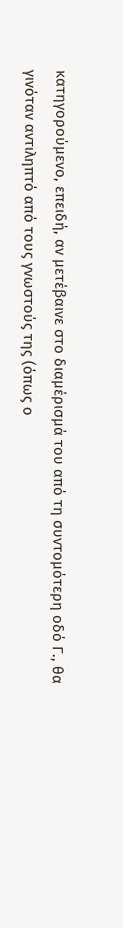κατηγορούμενο, επειδή, αν μετέβαινε στο διαμέρισμά του από τη συντομότερη οδό Γ., θα γινόταν αντιληπτό από τους γνωστούς της (όπως ο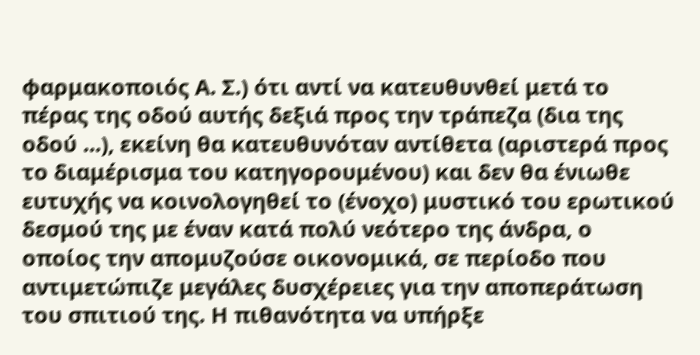φαρμακοποιός Α. Σ.) ότι αντί να κατευθυνθεί μετά το πέρας της οδού αυτής δεξιά προς την τράπεζα (δια της οδού ...), εκείνη θα κατευθυνόταν αντίθετα (αριστερά προς το διαμέρισμα του κατηγορουμένου) και δεν θα ένιωθε ευτυχής να κοινολογηθεί το (ένοχο) μυστικό του ερωτικού δεσμού της με έναν κατά πολύ νεότερο της άνδρα, ο οποίος την απομυζούσε οικονομικά, σε περίοδο που αντιμετώπιζε μεγάλες δυσχέρειες για την αποπεράτωση του σπιτιού της. Η πιθανότητα να υπήρξε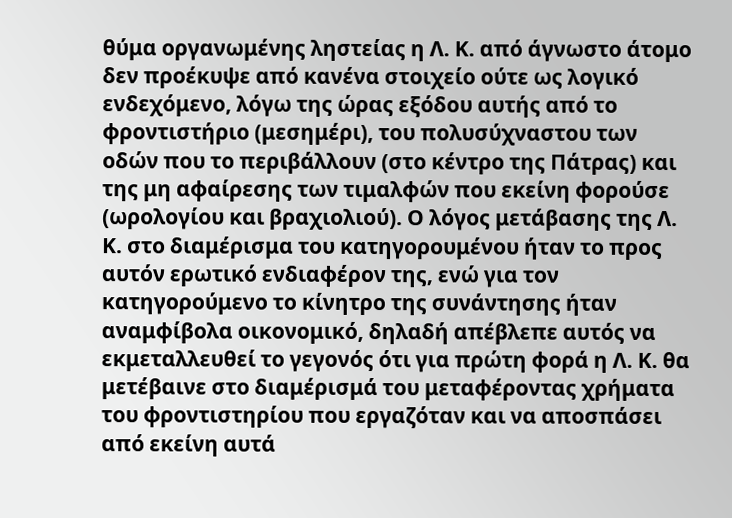θύμα οργανωμένης ληστείας η Λ. Κ. από άγνωστο άτομο δεν προέκυψε από κανένα στοιχείο ούτε ως λογικό ενδεχόμενο, λόγω της ώρας εξόδου αυτής από το φροντιστήριο (μεσημέρι), του πολυσύχναστου των οδών που το περιβάλλουν (στο κέντρο της Πάτρας) και της μη αφαίρεσης των τιμαλφών που εκείνη φορούσε (ωρολογίου και βραχιολιού). Ο λόγος μετάβασης της Λ. Κ. στο διαμέρισμα του κατηγορουμένου ήταν το προς αυτόν ερωτικό ενδιαφέρον της, ενώ για τον κατηγορούμενο το κίνητρο της συνάντησης ήταν αναμφίβολα οικονομικό, δηλαδή απέβλεπε αυτός να εκμεταλλευθεί το γεγονός ότι για πρώτη φορά η Λ. Κ. θα μετέβαινε στο διαμέρισμά του μεταφέροντας χρήματα του φροντιστηρίου που εργαζόταν και να αποσπάσει από εκείνη αυτά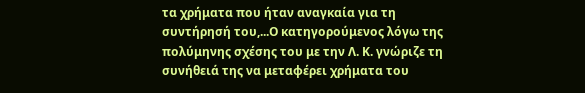τα χρήματα που ήταν αναγκαία για τη συντήρησή του,...Ο κατηγορούμενος λόγω της πολύμηνης σχέσης του με την Λ. Κ. γνώριζε τη συνήθειά της να μεταφέρει χρήματα του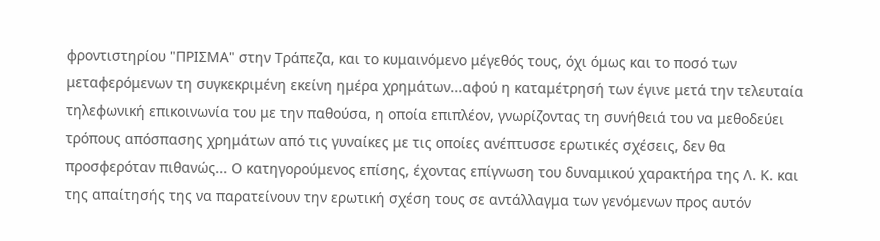φροντιστηρίου "ΠΡΙΣΜΑ" στην Τράπεζα, και το κυμαινόμενο μέγεθός τους, όχι όμως και το ποσό των μεταφερόμενων τη συγκεκριμένη εκείνη ημέρα χρημάτων...αφού η καταμέτρησή των έγινε μετά την τελευταία τηλεφωνική επικοινωνία του με την παθούσα, η οποία επιπλέον, γνωρίζοντας τη συνήθειά του να μεθοδεύει τρόπους απόσπασης χρημάτων από τις γυναίκες με τις οποίες ανέπτυσσε ερωτικές σχέσεις, δεν θα προσφερόταν πιθανώς... Ο κατηγορούμενος επίσης, έχοντας επίγνωση του δυναμικού χαρακτήρα της Λ. Κ. και της απαίτησής της να παρατείνουν την ερωτική σχέση τους σε αντάλλαγμα των γενόμενων προς αυτόν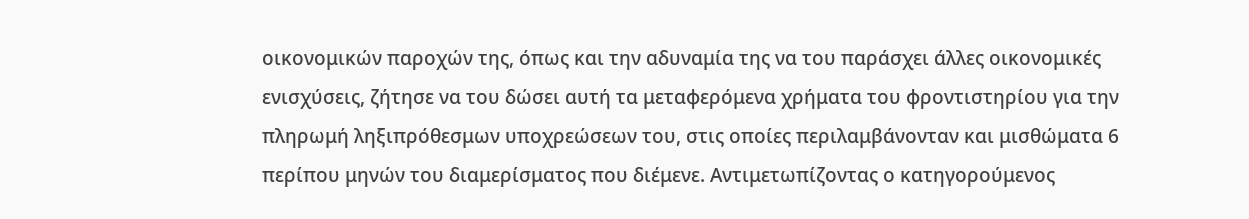οικονομικών παροχών της, όπως και την αδυναμία της να του παράσχει άλλες οικονομικές ενισχύσεις, ζήτησε να του δώσει αυτή τα μεταφερόμενα χρήματα του φροντιστηρίου για την πληρωμή ληξιπρόθεσμων υποχρεώσεων του, στις οποίες περιλαμβάνονταν και μισθώματα 6 περίπου μηνών του διαμερίσματος που διέμενε. Αντιμετωπίζοντας ο κατηγορούμενος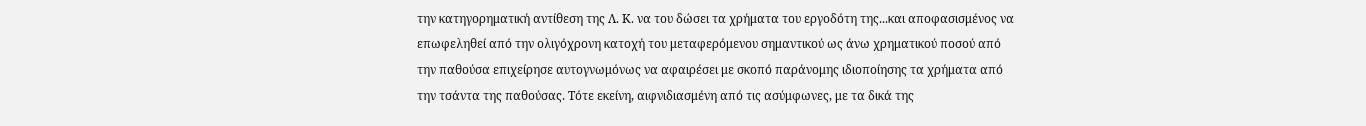την κατηγορηματική αντίθεση της Λ. Κ. να του δώσει τα χρήματα του εργοδότη της...και αποφασισμένος να επωφεληθεί από την ολιγόχρονη κατοχή του μεταφερόμενου σημαντικού ως άνω χρηματικού ποσού από την παθούσα επιχείρησε αυτογνωμόνως να αφαιρέσει με σκοπό παράνομης ιδιοποίησης τα χρήματα από την τσάντα της παθούσας. Τότε εκείνη, αιφνιδιασμένη από τις ασύμφωνες, με τα δικά της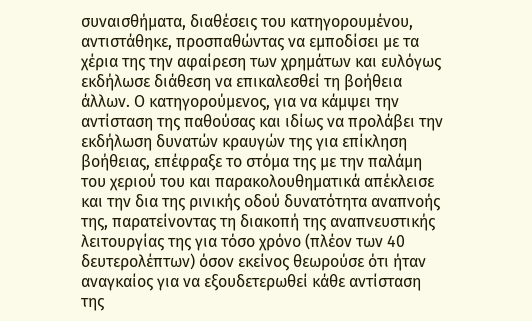συναισθήματα, διαθέσεις του κατηγορουμένου, αντιστάθηκε, προσπαθώντας να εμποδίσει με τα χέρια της την αφαίρεση των χρημάτων και ευλόγως εκδήλωσε διάθεση να επικαλεσθεί τη βοήθεια άλλων. Ο κατηγορούμενος, για να κάμψει την αντίσταση της παθούσας και ιδίως να προλάβει την εκδήλωση δυνατών κραυγών της για επίκληση βοήθειας, επέφραξε το στόμα της με την παλάμη του χεριού του και παρακολουθηματικά απέκλεισε και την δια της ρινικής οδού δυνατότητα αναπνοής της, παρατείνοντας τη διακοπή της αναπνευστικής λειτουργίας της για τόσο χρόνο (πλέον των 40 δευτερολέπτων) όσον εκείνος θεωρούσε ότι ήταν αναγκαίος για να εξουδετερωθεί κάθε αντίσταση της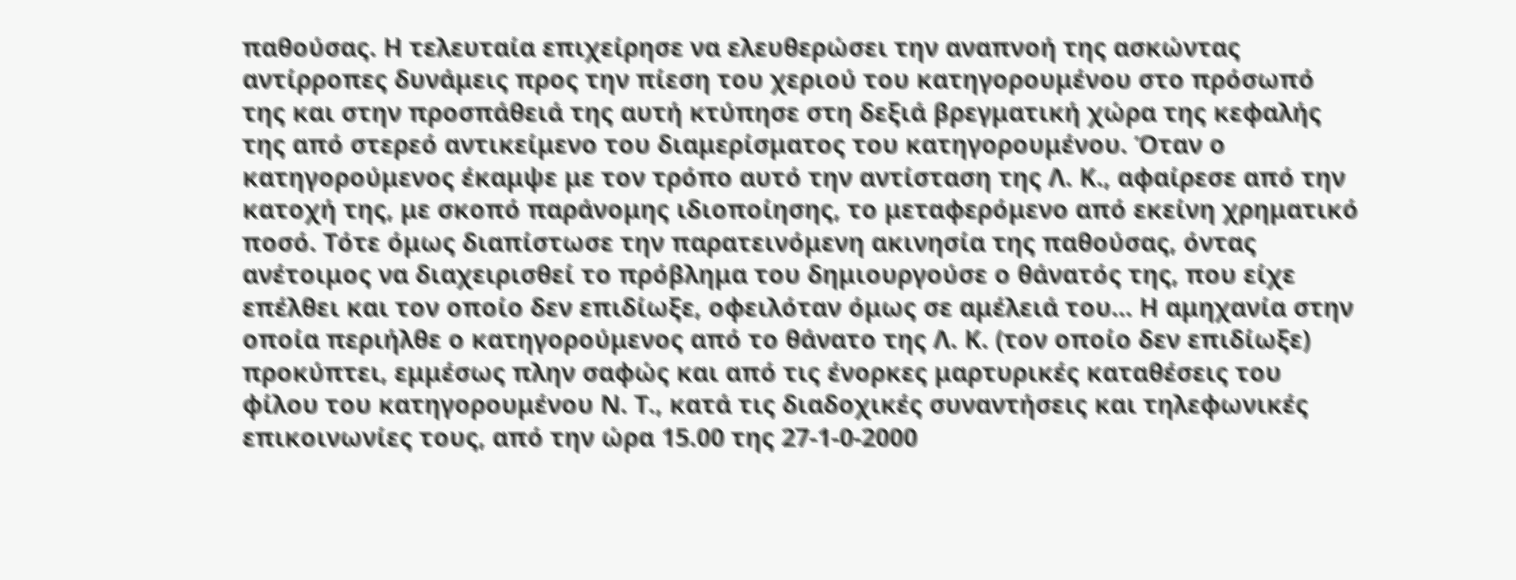παθούσας. Η τελευταία επιχείρησε να ελευθερώσει την αναπνοή της ασκώντας αντίρροπες δυνάμεις προς την πίεση του χεριού του κατηγορουμένου στο πρόσωπό της και στην προσπάθειά της αυτή κτύπησε στη δεξιά βρεγματική χώρα της κεφαλής της από στερεό αντικείμενο του διαμερίσματος του κατηγορουμένου. Όταν ο κατηγορούμενος έκαμψε με τον τρόπο αυτό την αντίσταση της Λ. Κ., αφαίρεσε από την κατοχή της, με σκοπό παράνομης ιδιοποίησης, το μεταφερόμενο από εκείνη χρηματικό ποσό. Τότε όμως διαπίστωσε την παρατεινόμενη ακινησία της παθούσας, όντας ανέτοιμος να διαχειρισθεί το πρόβλημα του δημιουργούσε ο θάνατός της, που είχε επέλθει και τον οποίο δεν επιδίωξε, οφειλόταν όμως σε αμέλειά του... Η αμηχανία στην οποία περιήλθε ο κατηγορούμενος από το θάνατο της Λ. Κ. (τον οποίο δεν επιδίωξε) προκύπτει, εμμέσως πλην σαφώς και από τις ένορκες μαρτυρικές καταθέσεις του φίλου του κατηγορουμένου Ν. Τ., κατά τις διαδοχικές συναντήσεις και τηλεφωνικές επικοινωνίες τους, από την ώρα 15.00 της 27-1-0-2000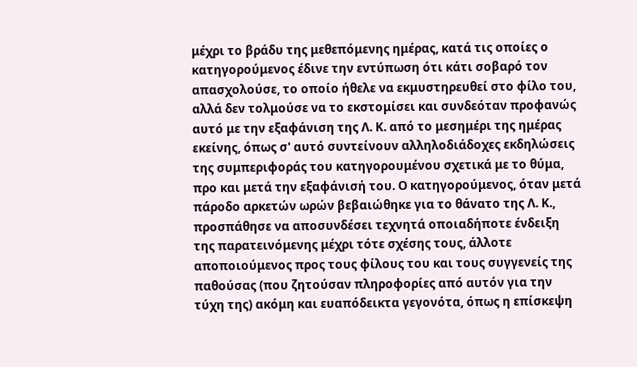μέχρι το βράδυ της μεθεπόμενης ημέρας, κατά τις οποίες ο κατηγορούμενος έδινε την εντύπωση ότι κάτι σοβαρό τον απασχολούσε, το οποίο ήθελε να εκμυστηρευθεί στο φίλο του, αλλά δεν τολμούσε να το εκστομίσει και συνδεόταν προφανώς αυτό με την εξαφάνιση της Λ. Κ. από το μεσημέρι της ημέρας εκείνης, όπως σ' αυτό συντείνουν αλληλοδιάδοχες εκδηλώσεις της συμπεριφοράς του κατηγορουμένου σχετικά με το θύμα, προ και μετά την εξαφάνισή του. Ο κατηγορούμενος, όταν μετά πάροδο αρκετών ωρών βεβαιώθηκε για το θάνατο της Λ. Κ., προσπάθησε να αποσυνδέσει τεχνητά οποιαδήποτε ένδειξη της παρατεινόμενης μέχρι τότε σχέσης τους, άλλοτε αποποιούμενος προς τους φίλους του και τους συγγενείς της παθούσας (που ζητούσαν πληροφορίες από αυτόν για την τύχη της) ακόμη και ευαπόδεικτα γεγονότα, όπως η επίσκεψη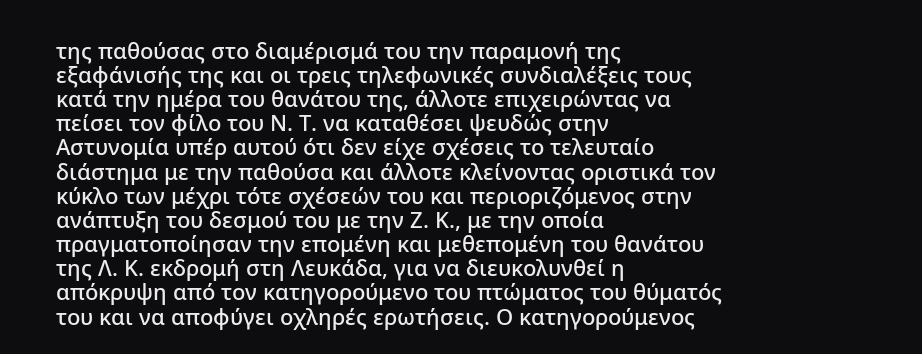της παθούσας στο διαμέρισμά του την παραμονή της εξαφάνισής της και οι τρεις τηλεφωνικές συνδιαλέξεις τους κατά την ημέρα του θανάτου της, άλλοτε επιχειρώντας να πείσει τον φίλο του Ν. Τ. να καταθέσει ψευδώς στην Αστυνομία υπέρ αυτού ότι δεν είχε σχέσεις το τελευταίο διάστημα με την παθούσα και άλλοτε κλείνοντας οριστικά τον κύκλο των μέχρι τότε σχέσεών του και περιοριζόμενος στην ανάπτυξη του δεσμού του με την Ζ. Κ., με την οποία πραγματοποίησαν την επομένη και μεθεπομένη του θανάτου της Λ. Κ. εκδρομή στη Λευκάδα, για να διευκολυνθεί η απόκρυψη από τον κατηγορούμενο του πτώματος του θύματός του και να αποφύγει οχληρές ερωτήσεις. Ο κατηγορούμενος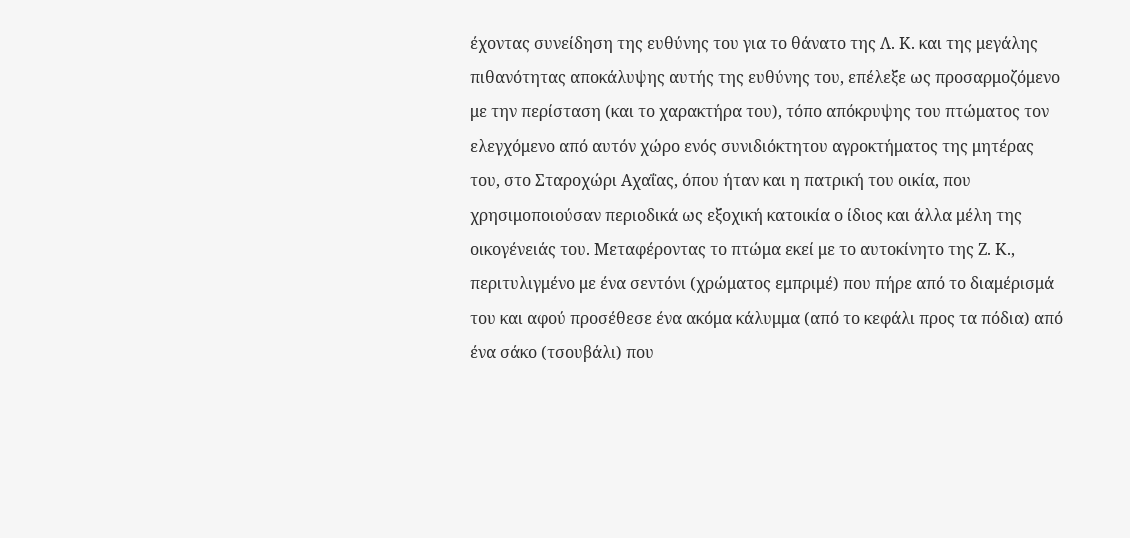έχοντας συνείδηση της ευθύνης του για το θάνατο της Λ. Κ. και της μεγάλης πιθανότητας αποκάλυψης αυτής της ευθύνης του, επέλεξε ως προσαρμοζόμενο με την περίσταση (και το χαρακτήρα του), τόπο απόκρυψης του πτώματος τον ελεγχόμενο από αυτόν χώρο ενός συνιδιόκτητου αγροκτήματος της μητέρας του, στο Σταροχώρι Αχαΐας, όπου ήταν και η πατρική του οικία, που χρησιμοποιούσαν περιοδικά ως εξοχική κατοικία ο ίδιος και άλλα μέλη της οικογένειάς του. Μεταφέροντας το πτώμα εκεί με το αυτοκίνητο της Ζ. Κ., περιτυλιγμένο με ένα σεντόνι (χρώματος εμπριμέ) που πήρε από το διαμέρισμά του και αφού προσέθεσε ένα ακόμα κάλυμμα (από το κεφάλι προς τα πόδια) από ένα σάκο (τσουβάλι) που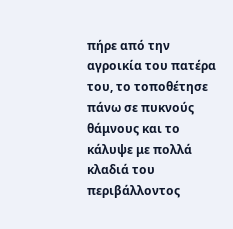πήρε από την αγροικία του πατέρα του, το τοποθέτησε πάνω σε πυκνούς θάμνους και το κάλυψε με πολλά κλαδιά του περιβάλλοντος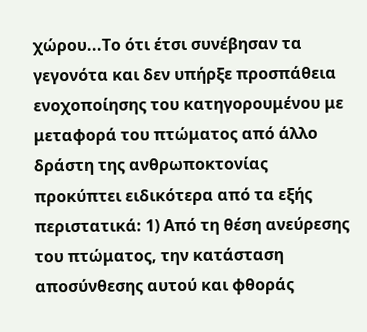χώρου...Το ότι έτσι συνέβησαν τα γεγονότα και δεν υπήρξε προσπάθεια ενοχοποίησης του κατηγορουμένου με μεταφορά του πτώματος από άλλο δράστη της ανθρωποκτονίας προκύπτει ειδικότερα από τα εξής περιστατικά: 1) Από τη θέση ανεύρεσης του πτώματος, την κατάσταση αποσύνθεσης αυτού και φθοράς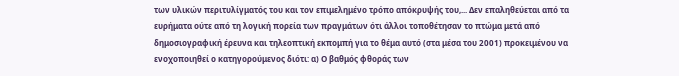των υλικών περιτυλίγματός του και τον επιμελημένο τρόπο απόκρυψής του,... Δεν επαληθεύεται από τα ευρήματα ούτε από τη λογική πορεία των πραγμάτων ότι άλλοι τοποθέτησαν το πτώμα μετά από δημοσιογραφική έρευνα και τηλεοπτική εκπομπή για το θέμα αυτό (στα μέσα του 2001) προκειμένου να ενοχοποιηθεί ο κατηγορούμενος διότι: α) Ο βαθμός φθοράς των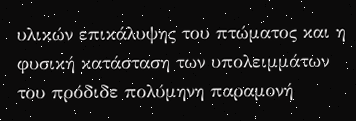υλικών επικάλυψης του πτώματος και η φυσική κατάσταση των υπολειμμάτων του πρόδιδε πολύμηνη παραμονή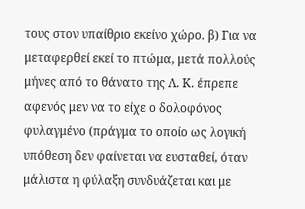τους στον υπαίθριο εκείνο χώρο. β) Για να μεταφερθεί εκεί το πτώμα, μετά πολλούς μήνες από το θάνατο της Λ. Κ. έπρεπε αφενός μεν να το είχε ο δολοφόνος φυλαγμένο (πράγμα το οποίο ως λογική υπόθεση δεν φαίνεται να ευσταθεί, όταν μάλιστα η φύλαξη συνδυάζεται και με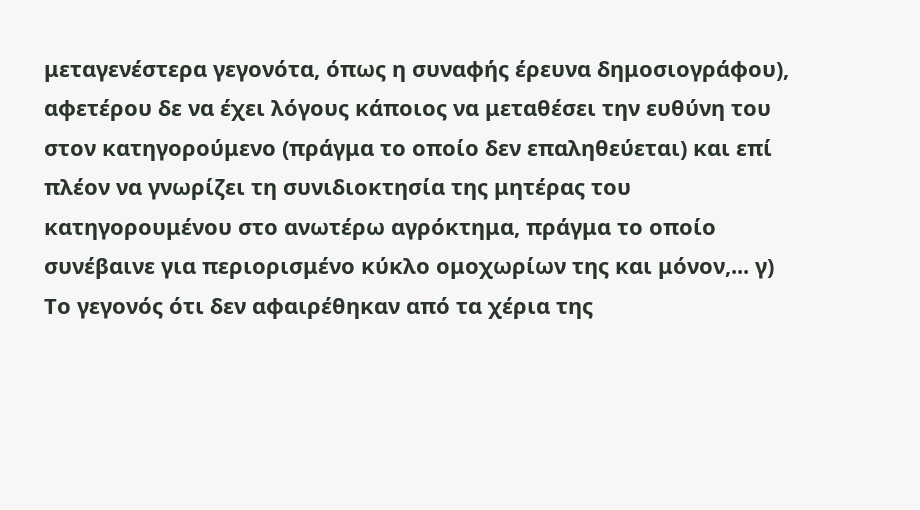μεταγενέστερα γεγονότα, όπως η συναφής έρευνα δημοσιογράφου), αφετέρου δε να έχει λόγους κάποιος να μεταθέσει την ευθύνη του στον κατηγορούμενο (πράγμα το οποίο δεν επαληθεύεται) και επί πλέον να γνωρίζει τη συνιδιοκτησία της μητέρας του κατηγορουμένου στο ανωτέρω αγρόκτημα, πράγμα το οποίο συνέβαινε για περιορισμένο κύκλο ομοχωρίων της και μόνον,... γ) Το γεγονός ότι δεν αφαιρέθηκαν από τα χέρια της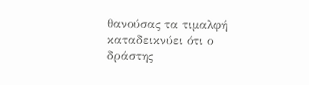θανούσας τα τιμαλφή καταδεικνύει ότι ο δράστης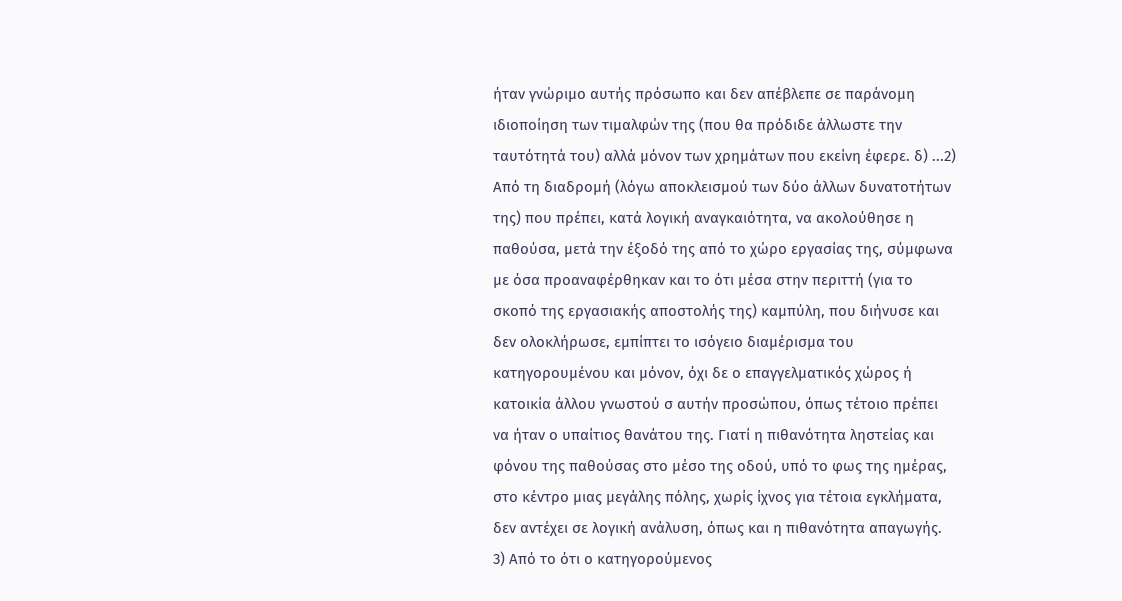ήταν γνώριμο αυτής πρόσωπο και δεν απέβλεπε σε παράνομη ιδιοποίηση των τιμαλφών της (που θα πρόδιδε άλλωστε την ταυτότητά του) αλλά μόνον των χρημάτων που εκείνη έφερε. δ) ...2) Από τη διαδρομή (λόγω αποκλεισμού των δύο άλλων δυνατοτήτων της) που πρέπει, κατά λογική αναγκαιότητα, να ακολούθησε η παθούσα, μετά την έξοδό της από το χώρο εργασίας της, σύμφωνα με όσα προαναφέρθηκαν και το ότι μέσα στην περιττή (για το σκοπό της εργασιακής αποστολής της) καμπύλη, που διήνυσε και δεν ολοκλήρωσε, εμπίπτει το ισόγειο διαμέρισμα του κατηγορουμένου και μόνον, όχι δε ο επαγγελματικός χώρος ή κατοικία άλλου γνωστού σ αυτήν προσώπου, όπως τέτοιο πρέπει να ήταν ο υπαίτιος θανάτου της. Γιατί η πιθανότητα ληστείας και φόνου της παθούσας στο μέσο της οδού, υπό το φως της ημέρας, στο κέντρο μιας μεγάλης πόλης, χωρίς ίχνος για τέτοια εγκλήματα, δεν αντέχει σε λογική ανάλυση, όπως και η πιθανότητα απαγωγής. 3) Από το ότι ο κατηγορούμενος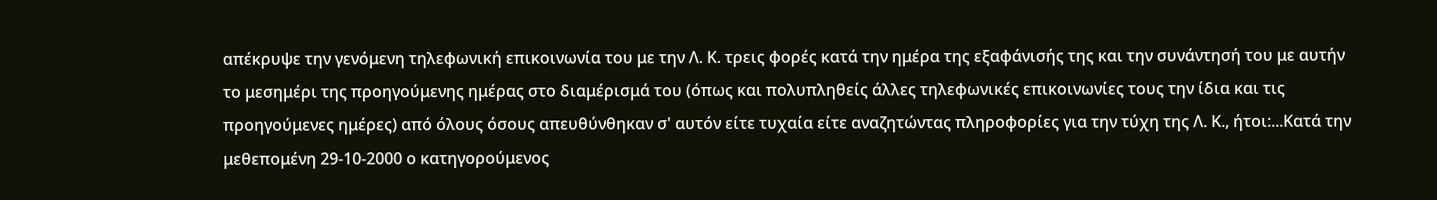απέκρυψε την γενόμενη τηλεφωνική επικοινωνία του με την Λ. Κ. τρεις φορές κατά την ημέρα της εξαφάνισής της και την συνάντησή του με αυτήν το μεσημέρι της προηγούμενης ημέρας στο διαμέρισμά του (όπως και πολυπληθείς άλλες τηλεφωνικές επικοινωνίες τους την ίδια και τις προηγούμενες ημέρες) από όλους όσους απευθύνθηκαν σ' αυτόν είτε τυχαία είτε αναζητώντας πληροφορίες για την τύχη της Λ. Κ., ήτοι:...Κατά την μεθεπομένη 29-10-2000 ο κατηγορούμενος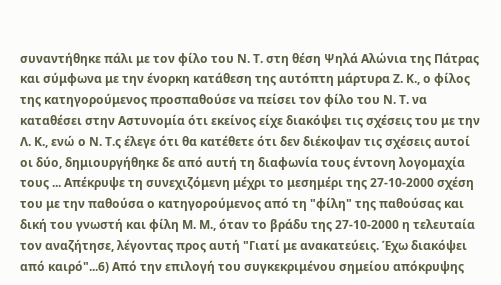συναντήθηκε πάλι με τον φίλο του Ν. Τ. στη θέση Ψηλά Αλώνια της Πάτρας και σύμφωνα με την ένορκη κατάθεση της αυτόπτη μάρτυρα Ζ. Κ., ο φίλος της κατηγορούμενος προσπαθούσε να πείσει τον φίλο του Ν. Τ. να καταθέσει στην Αστυνομία ότι εκείνος είχε διακόψει τις σχέσεις του με την Λ. Κ., ενώ ο Ν. Τ.ς έλεγε ότι θα κατέθετε ότι δεν διέκοψαν τις σχέσεις αυτοί οι δύο, δημιουργήθηκε δε από αυτή τη διαφωνία τους έντονη λογομαχία τους ... Απέκρυψε τη συνεχιζόμενη μέχρι το μεσημέρι της 27-10-2000 σχέση του με την παθούσα ο κατηγορούμενος από τη "φίλη" της παθούσας και δική του γνωστή και φίλη Μ. Μ., όταν το βράδυ της 27-10-2000 η τελευταία τον αναζήτησε, λέγοντας προς αυτή "Γιατί με ανακατεύεις. Έχω διακόψει από καιρό"...6) Από την επιλογή του συγκεκριμένου σημείου απόκρυψης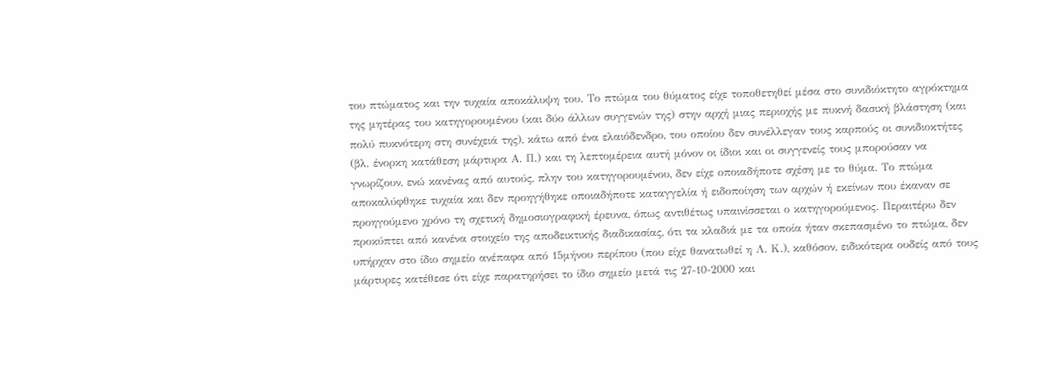του πτώματος και την τυχαία αποκάλυψη του. Το πτώμα του θύματος είχε τοποθετηθεί μέσα στο συνιδιόκτητο αγρόκτημα της μητέρας του κατηγορουμένου (και δύο άλλων συγγενών της) στην αρχή μιας περιοχής με πυκνή δασική βλάστηση (και πολύ πυκνότερη στη συνέχειά της), κάτω από ένα ελαιόδενδρο, του οποίου δεν συνέλλεγαν τους καρπούς οι συνιδιοκτήτες (βλ. ένορκη κατάθεση μάρτυρα Α. Π.) και τη λεπτομέρεια αυτή μόνον οι ίδιοι και οι συγγενείς τους μπορούσαν να γνωρίζουν, ενώ κανένας από αυτούς, πλην του κατηγορουμένου, δεν είχε οποιαδήποτε σχέση με το θύμα. Το πτώμα αποκαλύφθηκε τυχαία και δεν προηγήθηκε οποιαδήποτε καταγγελία ή ειδοποίηση των αρχών ή εκείνων που έκαναν σε προηγούμενο χρόνο τη σχετική δημοσιογραφική έρευνα, όπως αντιθέτως υπαινίσσεται ο κατηγορούμενος. Περαιτέρω δεν προκύπτει από κανένα στοιχείο της αποδεικτικής διαδικασίας, ότι τα κλαδιά με τα οποία ήταν σκεπασμένο το πτώμα, δεν υπήρχαν στο ίδιο σημείο ανέπαφα από 15μήνου περίπου (που είχε θανατωθεί η Λ. Κ.), καθόσον, ειδικότερα ουδείς από τους μάρτυρες κατέθεσε ότι είχε παρατηρήσει το ίδιο σημείο μετά τις 27-10-2000 και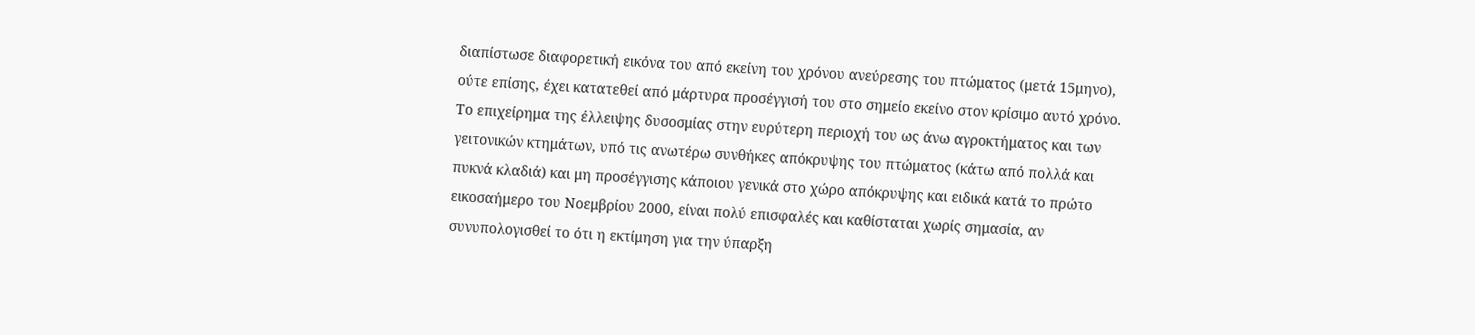διαπίστωσε διαφορετική εικόνα του από εκείνη του χρόνου ανεύρεσης του πτώματος (μετά 15μηνο), ούτε επίσης, έχει κατατεθεί από μάρτυρα προσέγγισή του στο σημείο εκείνο στον κρίσιμο αυτό χρόνο. Το επιχείρημα της έλλειψης δυσοσμίας στην ευρύτερη περιοχή του ως άνω αγροκτήματος και των γειτονικών κτημάτων, υπό τις ανωτέρω συνθήκες απόκρυψης του πτώματος (κάτω από πολλά και πυκνά κλαδιά) και μη προσέγγισης κάποιου γενικά στο χώρο απόκρυψης και ειδικά κατά το πρώτο εικοσαήμερο του Νοεμβρίου 2000, είναι πολύ επισφαλές και καθίσταται χωρίς σημασία, αν συνυπολογισθεί το ότι η εκτίμηση για την ύπαρξη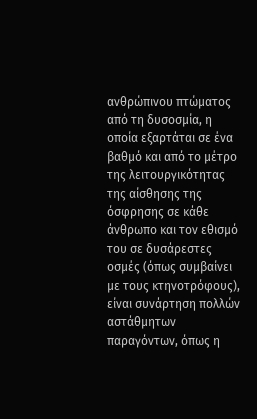ανθρώπινου πτώματος από τη δυσοσμία, η οποία εξαρτάται σε ένα βαθμό και από το μέτρο της λειτουργικότητας της αίσθησης της όσφρησης σε κάθε άνθρωπο και τον εθισμό του σε δυσάρεστες οσμές (όπως συμβαίνει με τους κτηνοτρόφους), είναι συνάρτηση πολλών αστάθμητων παραγόντων, όπως η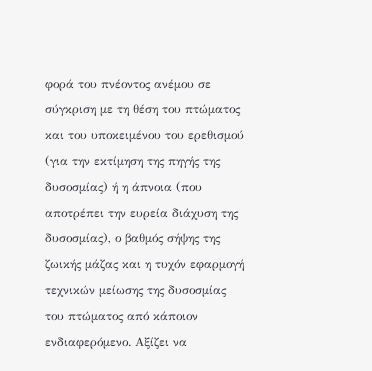φορά του πνέοντος ανέμου σε σύγκριση με τη θέση του πτώματος και του υποκειμένου του ερεθισμού (για την εκτίμηση της πηγής της δυσοσμίας) ή η άπνοια (που αποτρέπει την ευρεία διάχυση της δυσοσμίας), ο βαθμός σήψης της ζωικής μάζας και η τυχόν εφαρμογή τεχνικών μείωσης της δυσοσμίας του πτώματος από κάποιον ενδιαφερόμενο. Αξίζει να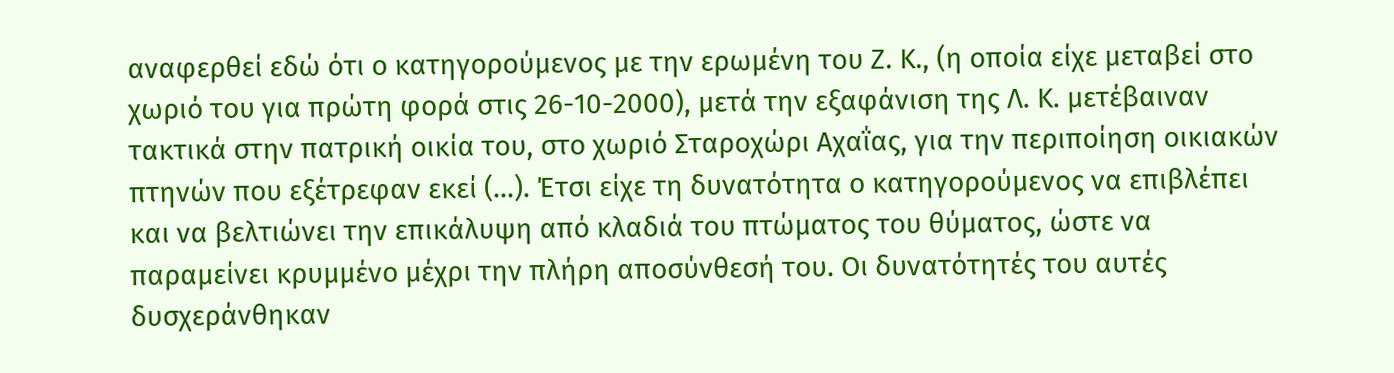αναφερθεί εδώ ότι ο κατηγορούμενος με την ερωμένη του Ζ. Κ., (η οποία είχε μεταβεί στο χωριό του για πρώτη φορά στις 26-10-2000), μετά την εξαφάνιση της Λ. Κ. μετέβαιναν τακτικά στην πατρική οικία του, στο χωριό Σταροχώρι Αχαΐας, για την περιποίηση οικιακών πτηνών που εξέτρεφαν εκεί (...). Έτσι είχε τη δυνατότητα ο κατηγορούμενος να επιβλέπει και να βελτιώνει την επικάλυψη από κλαδιά του πτώματος του θύματος, ώστε να παραμείνει κρυμμένο μέχρι την πλήρη αποσύνθεσή του. Οι δυνατότητές του αυτές δυσχεράνθηκαν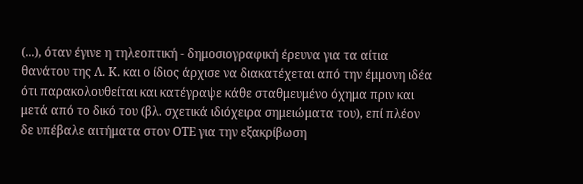(...), όταν έγινε η τηλεοπτική - δημοσιογραφική έρευνα για τα αίτια θανάτου της Λ. Κ. και ο ίδιος άρχισε να διακατέχεται από την έμμονη ιδέα ότι παρακολουθείται και κατέγραψε κάθε σταθμευμένο όχημα πριν και μετά από το δικό του (βλ. σχετικά ιδιόχειρα σημειώματα του), επί πλέον δε υπέβαλε αιτήματα στον ΟΤΕ για την εξακρίβωση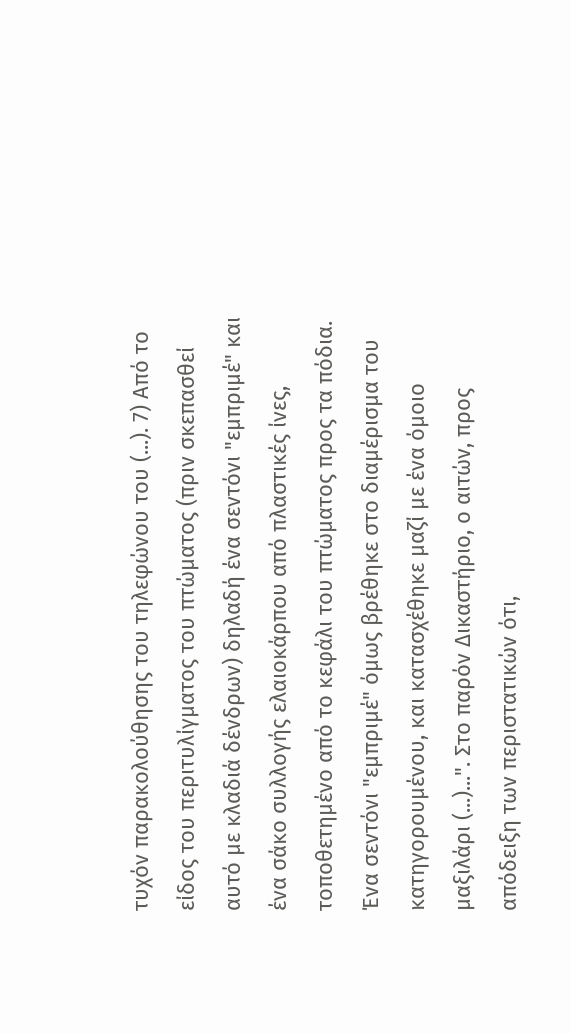τυχόν παρακολούθησης του τηλεφώνου του (...). 7) Από το είδος του περιτυλίγματος του πτώματος (πριν σκεπασθεί αυτό με κλαδιά δένδρων) δηλαδή ένα σεντόνι "εμπριμέ" και ένα σάκο συλλογής ελαιοκάρπου από πλαστικές ίνες, τοποθετημένο από το κεφάλι του πτώματος προς τα πόδια. Ένα σεντόνι "εμπριμέ" όμως βρέθηκε στο διαμέρισμα του κατηγορουμένου, και κατασχέθηκε μαζί με ένα όμοιο μαξιλάρι (...)...". Στο παρόν Δικαστήριο, ο αιτών, προς απόδειξη των περιστατικών ότι,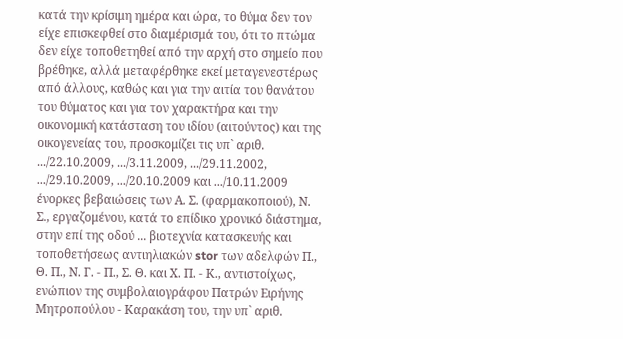κατά την κρίσιμη ημέρα και ώρα, το θύμα δεν τον είχε επισκεφθεί στο διαμέρισμά του, ότι το πτώμα δεν είχε τοποθετηθεί από την αρχή στο σημείο που βρέθηκε, αλλά μεταφέρθηκε εκεί μεταγενεστέρως από άλλους, καθώς και για την αιτία του θανάτου του θύματος και για τον χαρακτήρα και την οικονομική κατάσταση του ιδίου (αιτούντος) και της οικογενείας του, προσκομίζει τις υπ` αριθ. .../22.10.2009, .../3.11.2009, .../29.11.2002, .../29.10.2009, .../20.10.2009 και .../10.11.2009 ένορκες βεβαιώσεις των Α. Σ. (φαρμακοποιού), Ν. Σ., εργαζομένου, κατά το επίδικο χρονικό διάστημα, στην επί της οδού ... βιοτεχνία κατασκευής και τοποθετήσεως αντιηλιακών stor των αδελφών Π., Θ. Π., Ν. Γ. - Π., Σ. Θ. και Χ. Π. - Κ., αντιστοίχως, ενώπιον της συμβολαιογράφου Πατρών Ειρήνης Μητροπούλου - Καρακάση του, την υπ` αριθ.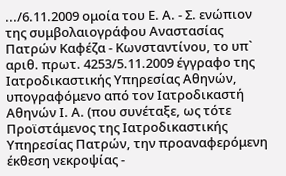.../6.11.2009 ομοία του Ε. Α. - Σ. ενώπιον της συμβολαιογράφου Αναστασίας Πατρών Καφέζα - Κωνσταντίνου, το υπ` αριθ. πρωτ. 4253/5.11.2009 έγγραφο της Ιατροδικαστικής Υπηρεσίας Αθηνών, υπογραφόμενο από τον Ιατροδικαστή Αθηνών Ι. Α. (που συνέταξε, ως τότε Προϊστάμενος της Ιατροδικαστικής Υπηρεσίας Πατρών, την προαναφερόμενη έκθεση νεκροψίας -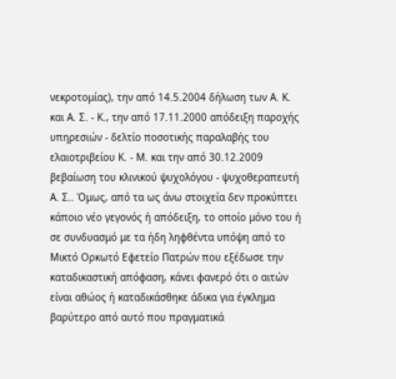νεκροτομίας), την από 14.5.2004 δήλωση των Α. Κ. και Α. Σ. - Κ., την από 17.11.2000 απόδειξη παροχής υπηρεσιών - δελτίο ποσοτικής παραλαβής του ελαιοτριβείου Κ. - Μ. και την από 30.12.2009 βεβαίωση του κλινικού ψυχολόγου - ψυχοθεραπευτή Α. Σ.. Όμως, από τα ως άνω στοιχεία δεν προκύπτει κάποιο νέο γεγονός ή απόδειξη, το οποίο μόνο του ή σε συνδυασμό με τα ήδη ληφθέντα υπόψη από το Μικτό Ορκωτό Εφετείο Πατρών που εξέδωσε την καταδικαστική απόφαση, κάνει φανερό ότι ο αιτών είναι αθώος ή καταδικάσθηκε άδικα για έγκλημα βαρύτερο από αυτό που πραγματικά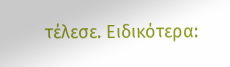τέλεσε. Ειδικότερα: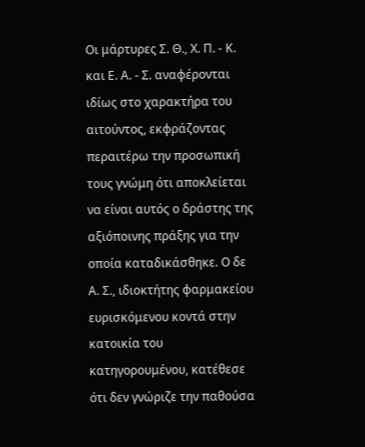Οι μάρτυρες Σ. Θ., Χ. Π. - Κ. και Ε. Α. - Σ. αναφέρονται ιδίως στο χαρακτήρα του αιτούντος, εκφράζοντας περαιτέρω την προσωπική τους γνώμη ότι αποκλείεται να είναι αυτός ο δράστης της αξιόποινης πράξης για την οποία καταδικάσθηκε. Ο δε Α. Σ., ιδιοκτήτης φαρμακείου ευρισκόμενου κοντά στην κατοικία του κατηγορουμένου, κατέθεσε ότι δεν γνώριζε την παθούσα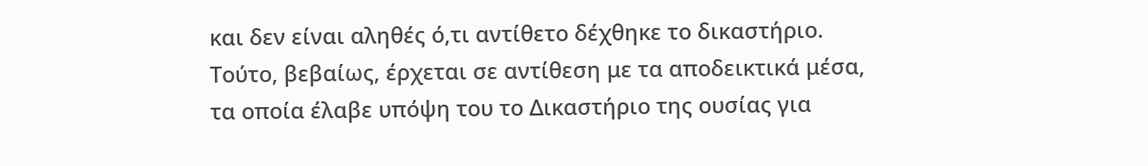και δεν είναι αληθές ό,τι αντίθετο δέχθηκε το δικαστήριο. Τούτο, βεβαίως, έρχεται σε αντίθεση με τα αποδεικτικά μέσα, τα οποία έλαβε υπόψη του το Δικαστήριο της ουσίας για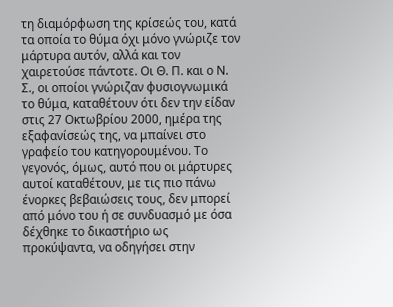τη διαμόρφωση της κρίσεώς του, κατά τα οποία το θύμα όχι μόνο γνώριζε τον μάρτυρα αυτόν, αλλά και τον χαιρετούσε πάντοτε. Οι Θ. Π. και ο Ν. Σ., οι οποίοι γνώριζαν φυσιογνωμικά το θύμα, καταθέτουν ότι δεν την είδαν στις 27 Οκτωβρίου 2000, ημέρα της εξαφανίσεώς της, να μπαίνει στο γραφείο του κατηγορουμένου. Το γεγονός, όμως, αυτό που οι μάρτυρες αυτοί καταθέτουν, με τις πιο πάνω ένορκες βεβαιώσεις τους, δεν μπορεί από μόνο του ή σε συνδυασμό με όσα δέχθηκε το δικαστήριο ως προκύψαντα, να οδηγήσει στην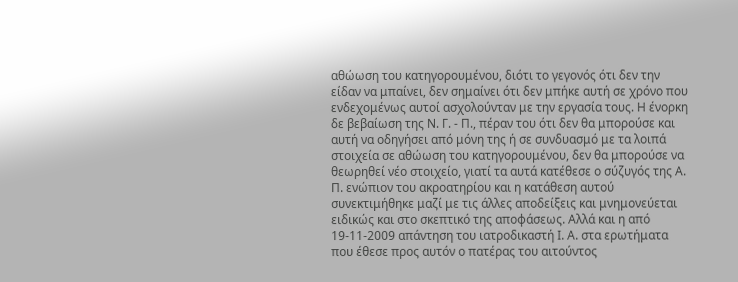αθώωση του κατηγορουμένου, διότι το γεγονός ότι δεν την είδαν να μπαίνει, δεν σημαίνει ότι δεν μπήκε αυτή σε χρόνο που ενδεχομένως αυτοί ασχολούνταν με την εργασία τους. Η ένορκη δε βεβαίωση της Ν. Γ. - Π., πέραν του ότι δεν θα μπορούσε και αυτή να οδηγήσει από μόνη της ή σε συνδυασμό με τα λοιπά στοιχεία σε αθώωση του κατηγορουμένου, δεν θα μπορούσε να θεωρηθεί νέο στοιχείο, γιατί τα αυτά κατέθεσε ο σύζυγός της Α. Π. ενώπιον του ακροατηρίου και η κατάθεση αυτού συνεκτιμήθηκε μαζί με τις άλλες αποδείξεις και μνημονεύεται ειδικώς και στο σκεπτικό της αποφάσεως. Αλλά και η από 19-11-2009 απάντηση του ιατροδικαστή Ι. Α. στα ερωτήματα που έθεσε προς αυτόν ο πατέρας του αιτούντος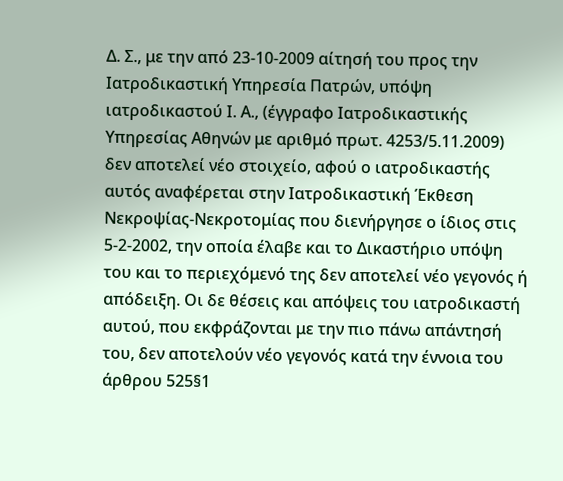Δ. Σ., με την από 23-10-2009 αίτησή του προς την Ιατροδικαστική Υπηρεσία Πατρών, υπόψη ιατροδικαστού Ι. Α., (έγγραφο Ιατροδικαστικής Υπηρεσίας Αθηνών με αριθμό πρωτ. 4253/5.11.2009) δεν αποτελεί νέο στοιχείο, αφού ο ιατροδικαστής αυτός αναφέρεται στην Ιατροδικαστική Έκθεση Νεκροψίας-Νεκροτομίας που διενήργησε ο ίδιος στις 5-2-2002, την οποία έλαβε και το Δικαστήριο υπόψη του και το περιεχόμενό της δεν αποτελεί νέο γεγονός ή απόδειξη. Οι δε θέσεις και απόψεις του ιατροδικαστή αυτού, που εκφράζονται με την πιο πάνω απάντησή του, δεν αποτελούν νέο γεγονός κατά την έννοια του άρθρου 525§1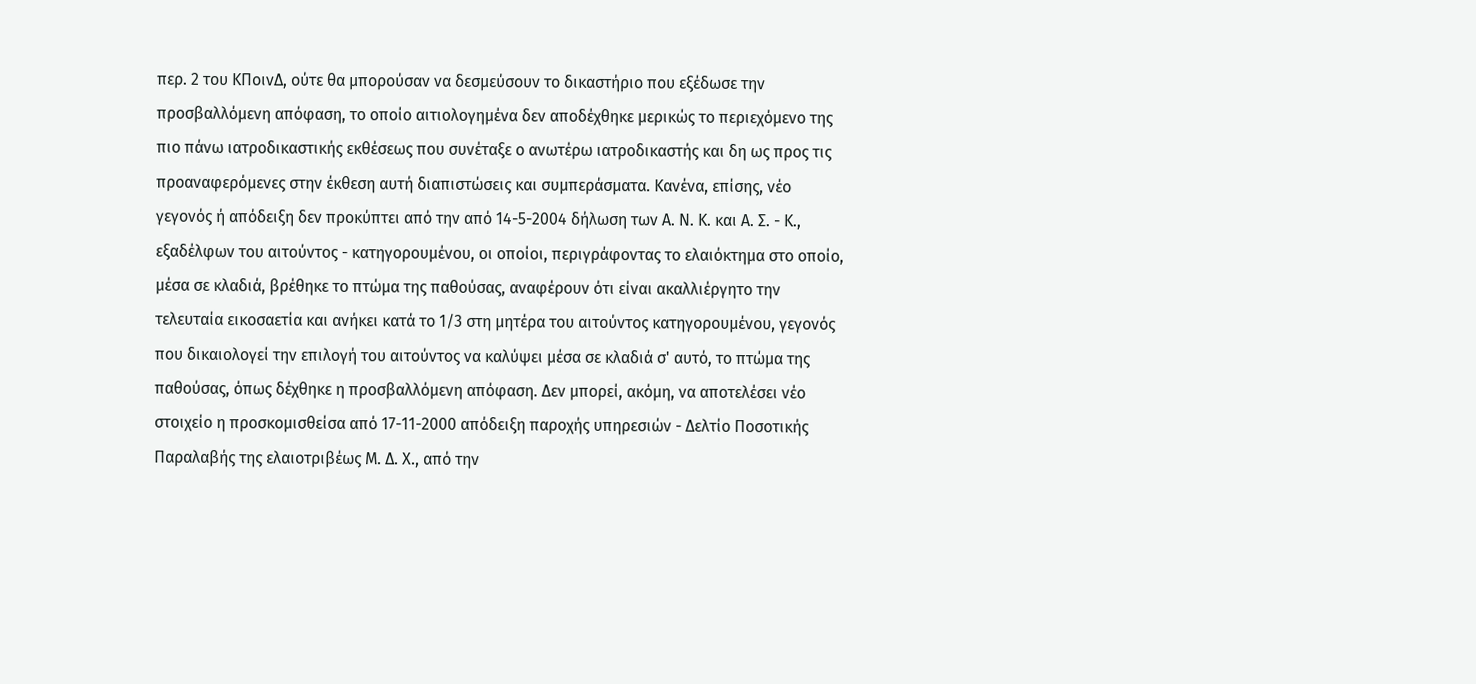περ. 2 του ΚΠοινΔ, ούτε θα μπορούσαν να δεσμεύσουν το δικαστήριο που εξέδωσε την προσβαλλόμενη απόφαση, το οποίο αιτιολογημένα δεν αποδέχθηκε μερικώς το περιεχόμενο της πιο πάνω ιατροδικαστικής εκθέσεως που συνέταξε ο ανωτέρω ιατροδικαστής και δη ως προς τις προαναφερόμενες στην έκθεση αυτή διαπιστώσεις και συμπεράσματα. Κανένα, επίσης, νέο γεγονός ή απόδειξη δεν προκύπτει από την από 14-5-2004 δήλωση των Α. Ν. Κ. και Α. Σ. - Κ., εξαδέλφων του αιτούντος - κατηγορουμένου, οι οποίοι, περιγράφοντας το ελαιόκτημα στο οποίο, μέσα σε κλαδιά, βρέθηκε το πτώμα της παθούσας, αναφέρουν ότι είναι ακαλλιέργητο την τελευταία εικοσαετία και ανήκει κατά το 1/3 στη μητέρα του αιτούντος κατηγορουμένου, γεγονός που δικαιολογεί την επιλογή του αιτούντος να καλύψει μέσα σε κλαδιά σ' αυτό, το πτώμα της παθούσας, όπως δέχθηκε η προσβαλλόμενη απόφαση. Δεν μπορεί, ακόμη, να αποτελέσει νέο στοιχείο η προσκομισθείσα από 17-11-2000 απόδειξη παροχής υπηρεσιών - Δελτίο Ποσοτικής Παραλαβής της ελαιοτριβέως Μ. Δ. Χ., από την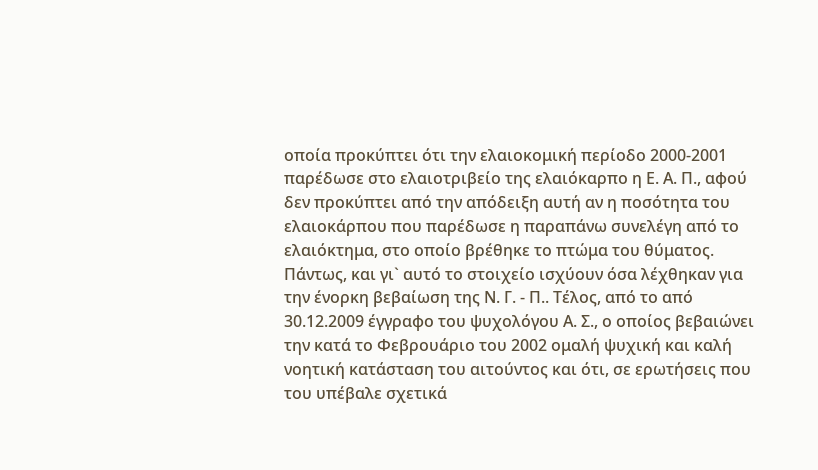οποία προκύπτει ότι την ελαιοκομική περίοδο 2000-2001 παρέδωσε στο ελαιοτριβείο της ελαιόκαρπο η Ε. Α. Π., αφού δεν προκύπτει από την απόδειξη αυτή αν η ποσότητα του ελαιοκάρπου που παρέδωσε η παραπάνω συνελέγη από το ελαιόκτημα, στο οποίο βρέθηκε το πτώμα του θύματος. Πάντως, και γι` αυτό το στοιχείο ισχύουν όσα λέχθηκαν για την ένορκη βεβαίωση της Ν. Γ. - Π.. Τέλος, από το από 30.12.2009 έγγραφο του ψυχολόγου Α. Σ., ο οποίος βεβαιώνει την κατά το Φεβρουάριο του 2002 ομαλή ψυχική και καλή νοητική κατάσταση του αιτούντος και ότι, σε ερωτήσεις που του υπέβαλε σχετικά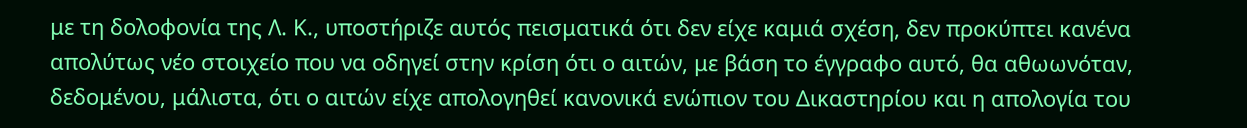με τη δολοφονία της Λ. Κ., υποστήριζε αυτός πεισματικά ότι δεν είχε καμιά σχέση, δεν προκύπτει κανένα απολύτως νέο στοιχείο που να οδηγεί στην κρίση ότι ο αιτών, με βάση το έγγραφο αυτό, θα αθωωνόταν, δεδομένου, μάλιστα, ότι ο αιτών είχε απολογηθεί κανονικά ενώπιον του Δικαστηρίου και η απολογία του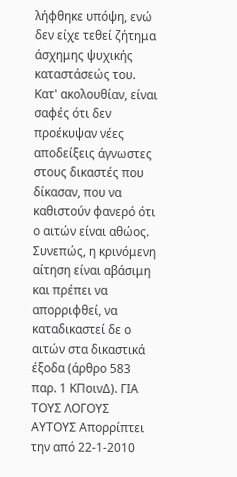λήφθηκε υπόψη, ενώ δεν είχε τεθεί ζήτημα άσχημης ψυχικής καταστάσεώς του. Κατ' ακολουθίαν, είναι σαφές ότι δεν προέκυψαν νέες αποδείξεις άγνωστες στους δικαστές που δίκασαν, που να καθιστούν φανερό ότι ο αιτών είναι αθώος. Συνεπώς, η κρινόμενη αίτηση είναι αβάσιμη και πρέπει να απορριφθεί, να καταδικαστεί δε ο αιτών στα δικαστικά έξοδα (άρθρο 583 παρ. 1 ΚΠοινΔ). ΓΙΑ ΤΟΥΣ ΛΟΓΟΥΣ ΑΥΤΟΥΣ Απορρίπτει την από 22-1-2010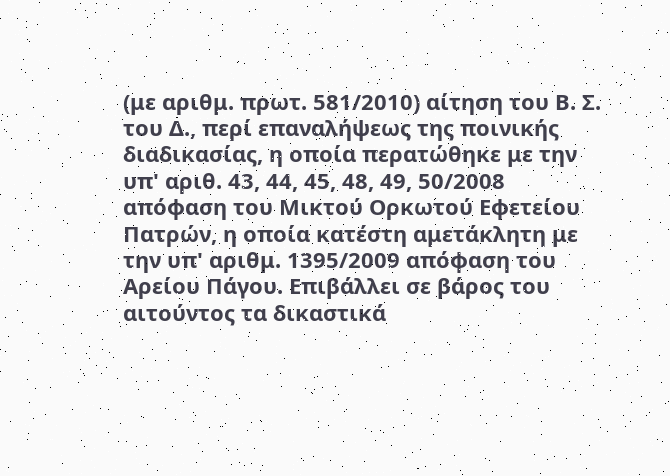(με αριθμ. πρωτ. 581/2010) αίτηση του Β. Σ. του Δ., περί επαναλήψεως της ποινικής διαδικασίας, η οποία περατώθηκε με την υπ' αριθ. 43, 44, 45, 48, 49, 50/2008 απόφαση του Μικτού Ορκωτού Εφετείου Πατρών, η οποία κατέστη αμετάκλητη με την υπ' αριθμ. 1395/2009 απόφαση του Αρείου Πάγου. Επιβάλλει σε βάρος του αιτούντος τα δικαστικά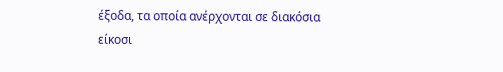έξοδα, τα οποία ανέρχονται σε διακόσια είκοσι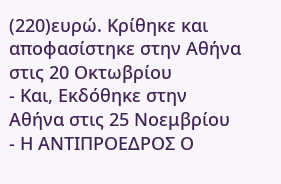(220)ευρώ. Κρίθηκε και αποφασίστηκε στην Αθήνα στις 20 Οκτωβρίου
- Και, Εκδόθηκε στην Αθήνα στις 25 Νοεμβρίου
- Η ΑΝΤΙΠΡΟΕΔΡΟΣ Ο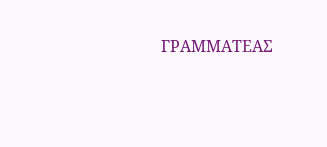ΓΡΑΜΜΑΤΕΑΣ